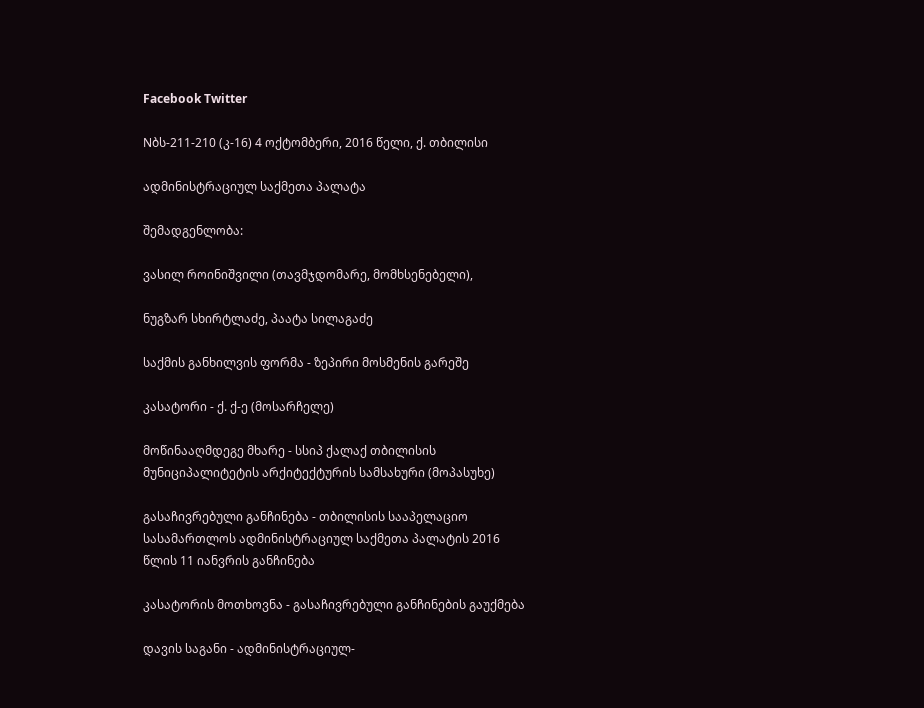Facebook Twitter

Nბს-211-210 (კ-16) 4 ოქტომბერი, 2016 წელი, ქ. თბილისი

ადმინისტრაციულ საქმეთა პალატა

შემადგენლობა:

ვასილ როინიშვილი (თავმჯდომარე, მომხსენებელი),

ნუგზარ სხირტლაძე, პაატა სილაგაძე

საქმის განხილვის ფორმა - ზეპირი მოსმენის გარეშე

კასატორი - ქ. ქ-ე (მოსარჩელე)

მოწინააღმდეგე მხარე - სსიპ ქალაქ თბილისის მუნიციპალიტეტის არქიტექტურის სამსახური (მოპასუხე)

გასაჩივრებული განჩინება - თბილისის სააპელაციო სასამართლოს ადმინისტრაციულ საქმეთა პალატის 2016 წლის 11 იანვრის განჩინება

კასატორის მოთხოვნა - გასაჩივრებული განჩინების გაუქმება

დავის საგანი - ადმინისტრაციულ-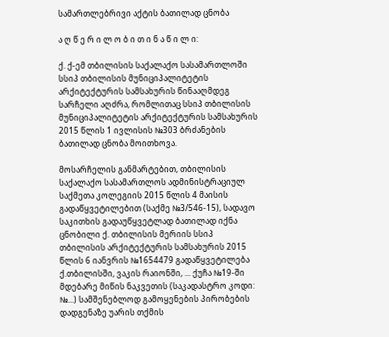სამართლებრივი აქტის ბათილად ცნობა

ა ღ წ ე რ ი ლ ო ბ ი თ ი ნ ა წ ი ლ ი:

ქ. ქ-ემ თბილისის საქალაქო სასამართლოში სსიპ თბილისის მუნიციპალიტეტის არქიტექტურის სამსახურის წინააღმდეგ სარჩელი აღძრა, რომლითაც სსიპ თბილისის მუნიციპალიტეტის არქიტექტურის სამსახურის 2015 წლის 1 ივლისის №303 ბრძანების ბათილად ცნობა მოითხოვა.

მოსარჩელის განმარტებით, თბილისის საქალაქო სასამართლოს ადმინისტრაციულ საქმეთა კოლეგიის 2015 წლის 4 მაისის გადაწყვეტილებით (საქმე №3/546-15), სადავო საკითხის გადაუწყვეტლად ბათილად იქნა ცნობილი ქ. თბილისის მერიის სსიპ თბილისის არქიტექტურის სამსახურის 2015 წლის 6 იანვრის №1654479 გადაწყვეტილება ქ.თბილისში, ვაკის რაიონში, ... ქუჩა №19-ში მდებარე მიწის ნაკვეთის (საკადასტრო კოდი: №...) სამშენებლოდ გამოყენების პირობების დადგენაზე უარის თქმის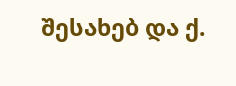შესახებ და ქ.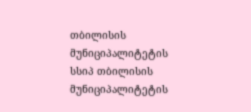თბილისის მუნიციპალიტეტის სსიპ თბილისის მუნიციპალიტეტის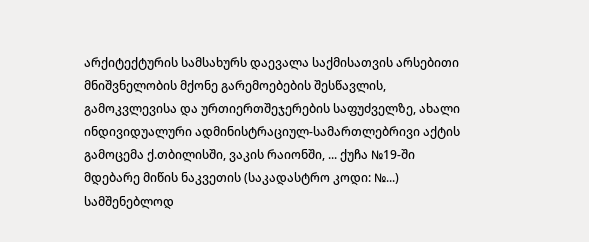არქიტექტურის სამსახურს დაევალა საქმისათვის არსებითი მნიშვნელობის მქონე გარემოებების შესწავლის, გამოკვლევისა და ურთიერთშეჯერების საფუძველზე, ახალი ინდივიდუალური ადმინისტრაციულ-სამართლებრივი აქტის გამოცემა ქ.თბილისში, ვაკის რაიონში, ... ქუჩა №19-ში მდებარე მიწის ნაკვეთის (საკადასტრო კოდი: №...) სამშენებლოდ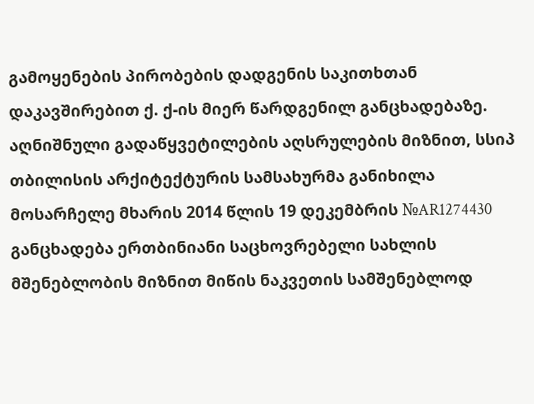გამოყენების პირობების დადგენის საკითხთან დაკავშირებით ქ. ქ-ის მიერ წარდგენილ განცხადებაზე. აღნიშნული გადაწყვეტილების აღსრულების მიზნით, სსიპ თბილისის არქიტექტურის სამსახურმა განიხილა მოსარჩელე მხარის 2014 წლის 19 დეკემბრის №AR1274430 განცხადება ერთბინიანი საცხოვრებელი სახლის მშენებლობის მიზნით მიწის ნაკვეთის სამშენებლოდ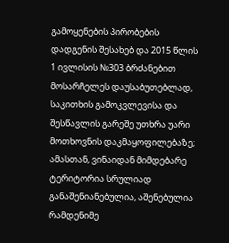გამოყენების პირობების დადგენის შესახებ და 2015 წლის 1 ივლისის №303 ბრძანებით მოსარჩელეს დაუსაბუთებლად, საკითხის გამოკვლევისა და შესწავლის გარეშე უთხრა უარი მოთხოვნის დაკმაყოფილებაზე; ამასთან, ვინაიდან მიმდებარე ტერიტორია სრულიად განაშენიანებულია, აშენებულია რამდენიმე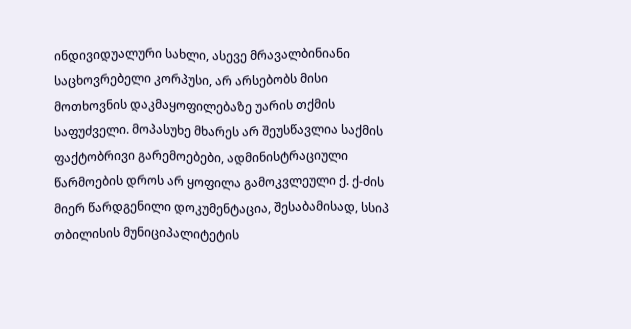ინდივიდუალური სახლი, ასევე მრავალბინიანი საცხოვრებელი კორპუსი, არ არსებობს მისი მოთხოვნის დაკმაყოფილებაზე უარის თქმის საფუძველი. მოპასუხე მხარეს არ შეუსწავლია საქმის ფაქტობრივი გარემოებები, ადმინისტრაციული წარმოების დროს არ ყოფილა გამოკვლეული ქ. ქ-ძის მიერ წარდგენილი დოკუმენტაცია, შესაბამისად, სსიპ თბილისის მუნიციპალიტეტის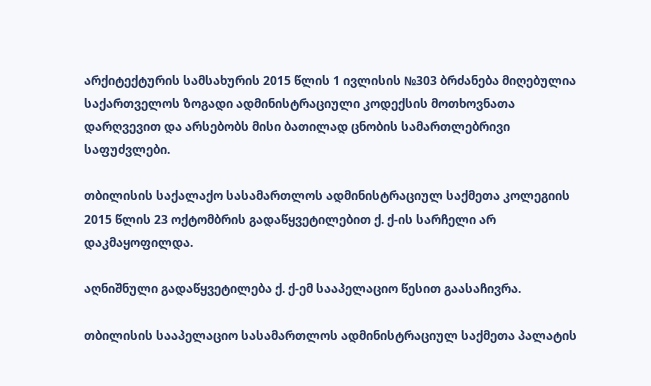არქიტექტურის სამსახურის 2015 წლის 1 ივლისის №303 ბრძანება მიღებულია საქართველოს ზოგადი ადმინისტრაციული კოდექსის მოთხოვნათა დარღვევით და არსებობს მისი ბათილად ცნობის სამართლებრივი საფუძვლები.

თბილისის საქალაქო სასამართლოს ადმინისტრაციულ საქმეთა კოლეგიის 2015 წლის 23 ოქტომბრის გადაწყვეტილებით ქ. ქ-ის სარჩელი არ დაკმაყოფილდა.

აღნიშნული გადაწყვეტილება ქ. ქ-ემ სააპელაციო წესით გაასაჩივრა.

თბილისის სააპელაციო სასამართლოს ადმინისტრაციულ საქმეთა პალატის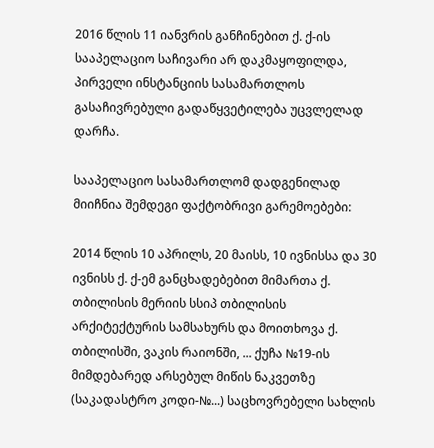2016 წლის 11 იანვრის განჩინებით ქ. ქ-ის სააპელაციო საჩივარი არ დაკმაყოფილდა, პირველი ინსტანციის სასამართლოს გასაჩივრებული გადაწყვეტილება უცვლელად დარჩა.

სააპელაციო სასამართლომ დადგენილად მიიჩნია შემდეგი ფაქტობრივი გარემოებები:

2014 წლის 10 აპრილს, 20 მაისს, 10 ივნისსა და 30 ივნისს ქ. ქ-ემ განცხადებებით მიმართა ქ. თბილისის მერიის სსიპ თბილისის არქიტექტურის სამსახურს და მოითხოვა ქ. თბილისში, ვაკის რაიონში, ... ქუჩა №19-ის მიმდებარედ არსებულ მიწის ნაკვეთზე (საკადასტრო კოდი-№...) საცხოვრებელი სახლის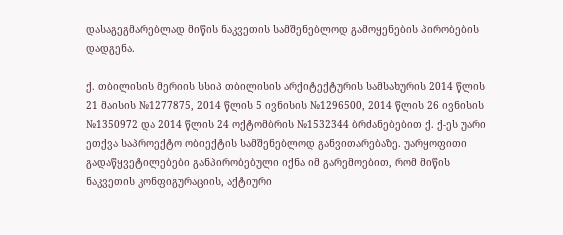დასაგეგმარებლად მიწის ნაკვეთის სამშენებლოდ გამოყენების პირობების დადგენა.

ქ. თბილისის მერიის სსიპ თბილისის არქიტექტურის სამსახურის 2014 წლის 21 მაისის №1277875, 2014 წლის 5 ივნისის №1296500, 2014 წლის 26 ივნისის №1350972 და 2014 წლის 24 ოქტომბრის №1532344 ბრძანებებით ქ. ქ-ეს უარი ეთქვა საპროექტო ობიექტის სამშენებლოდ განვითარებაზე. უარყოფითი გადაწყვეტილებები განპირობებული იქნა იმ გარემოებით, რომ მიწის ნაკვეთის კონფიგურაციის, აქტიური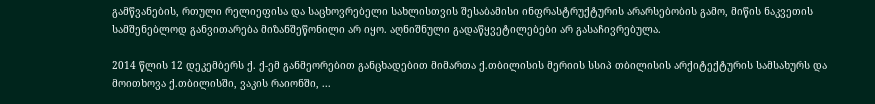გამწვანების, რთული რელიეფისა და საცხოვრებელი სახლისთვის შესაბამისი ინფრასტრუქტურის არარსებობის გამო, მიწის ნაკვეთის სამშენებლოდ განვითარება მიზანშეწონილი არ იყო. აღნიშნული გადაწყვეტილებები არ გასაჩივრებულა.

2014 წლის 12 დეკემბერს ქ. ქ-ემ განმეორებით განცხადებით მიმართა ქ.თბილისის მერიის სსიპ თბილისის არქიტექტურის სამსახურს და მოითხოვა ქ.თბილისში, ვაკის რაიონში, ...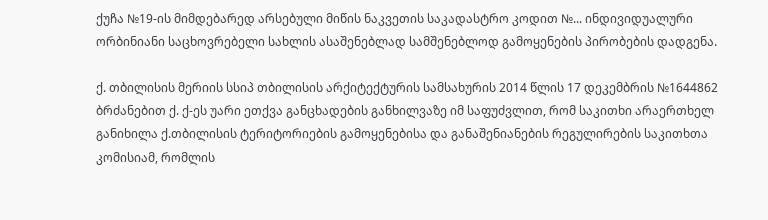ქუჩა №19-ის მიმდებარედ არსებული მიწის ნაკვეთის საკადასტრო კოდით №... ინდივიდუალური ორბინიანი საცხოვრებელი სახლის ასაშენებლად სამშენებლოდ გამოყენების პირობების დადგენა.

ქ. თბილისის მერიის სსიპ თბილისის არქიტექტურის სამსახურის 2014 წლის 17 დეკემბრის №1644862 ბრძანებით ქ. ქ-ეს უარი ეთქვა განცხადების განხილვაზე იმ საფუძვლით, რომ საკითხი არაერთხელ განიხილა ქ.თბილისის ტერიტორიების გამოყენებისა და განაშენიანების რეგულირების საკითხთა კომისიამ, რომლის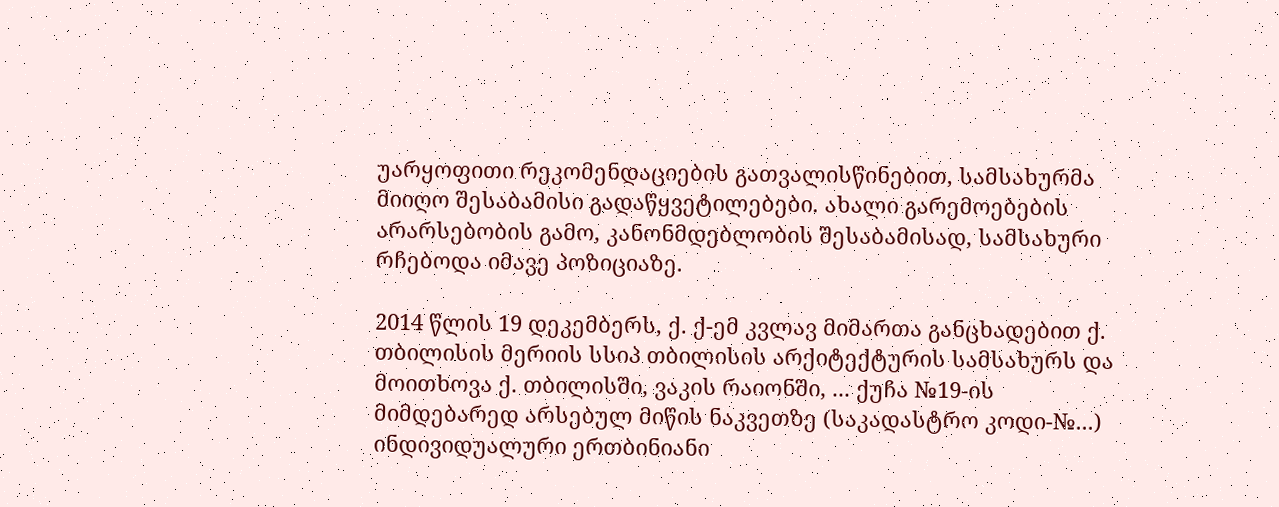უარყოფითი რეკომენდაციების გათვალისწინებით, სამსახურმა მიიღო შესაბამისი გადაწყვეტილებები. ახალი გარემოებების არარსებობის გამო, კანონმდებლობის შესაბამისად, სამსახური რჩებოდა იმავე პოზიციაზე.

2014 წლის 19 დეკემბერს, ქ. ქ-ემ კვლავ მიმართა განცხადებით ქ. თბილისის მერიის სსიპ თბილისის არქიტექტურის სამსახურს და მოითხოვა ქ. თბილისში, ვაკის რაიონში, ... ქუჩა №19-ის მიმდებარედ არსებულ მიწის ნაკვეთზე (საკადასტრო კოდი-№...) ინდივიდუალური ერთბინიანი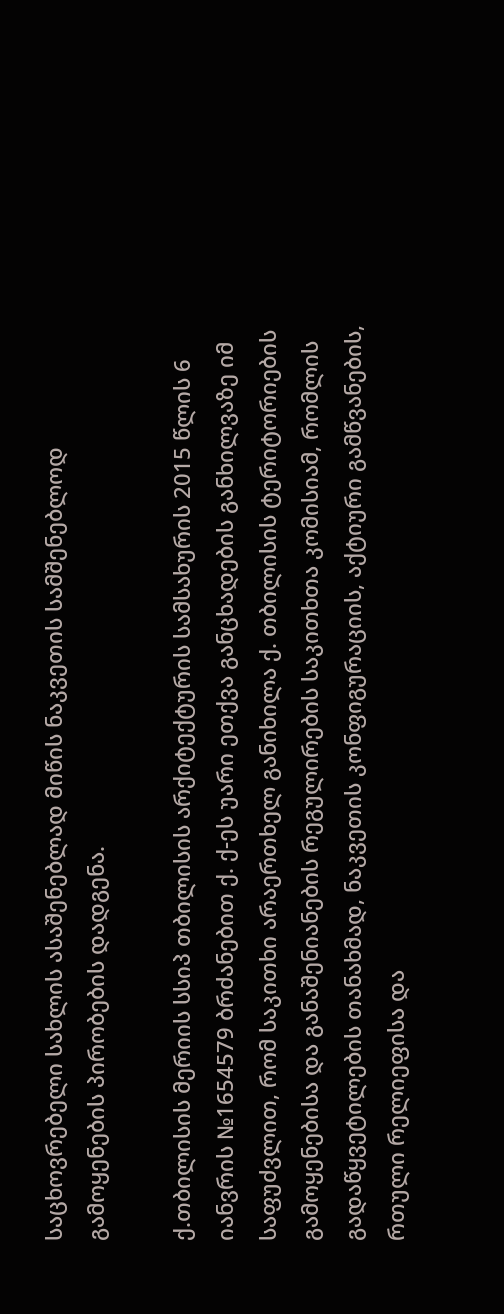საცხოვრებელი სახლის ასაშენებლად მიწის ნაკვეთის სამშენებლოდ გამოყენების პირობების დადგენა.

ქ.თბილისის მერიის სსიპ თბილისის არქიტექტურის სამსახურის 2015 წლის 6 იანვრის №1654579 ბრძანებით ქ. ქ-ეს უარი ეთქვა განცხადების განხილვაზე იმ საფუძვლით, რომ საკითხი არაერთხელ განიხილა ქ. თბილისის ტერიტორიების გამოყენებისა და განაშენიანების რეგულირების საკითხთა კომისიამ, რომლის გადაწყვეტილების თანახმად, ნაკვეთის კონფიგურაციის, აქტიური გამწვანების, რთული რელიეფისა და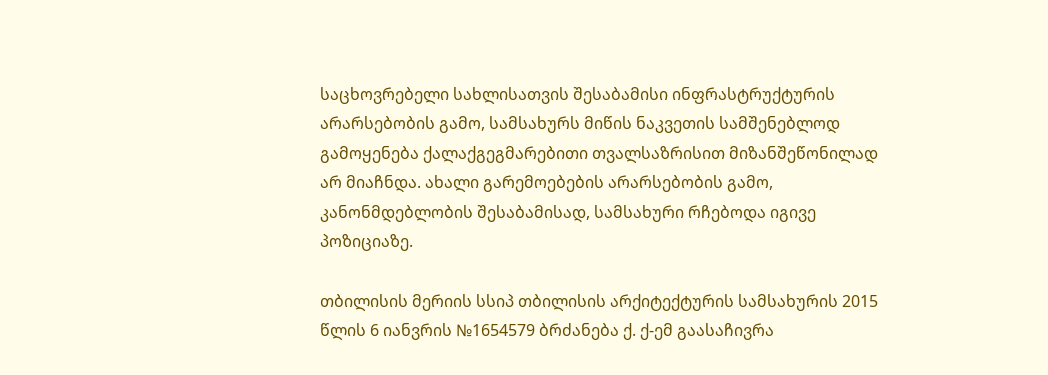საცხოვრებელი სახლისათვის შესაბამისი ინფრასტრუქტურის არარსებობის გამო, სამსახურს მიწის ნაკვეთის სამშენებლოდ გამოყენება ქალაქგეგმარებითი თვალსაზრისით მიზანშეწონილად არ მიაჩნდა. ახალი გარემოებების არარსებობის გამო, კანონმდებლობის შესაბამისად, სამსახური რჩებოდა იგივე პოზიციაზე.

თბილისის მერიის სსიპ თბილისის არქიტექტურის სამსახურის 2015 წლის 6 იანვრის №1654579 ბრძანება ქ. ქ-ემ გაასაჩივრა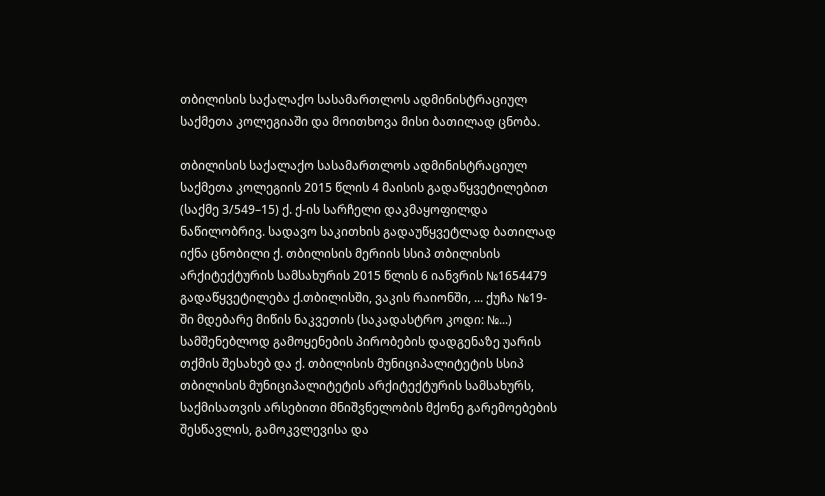თბილისის საქალაქო სასამართლოს ადმინისტრაციულ საქმეთა კოლეგიაში და მოითხოვა მისი ბათილად ცნობა.

თბილისის საქალაქო სასამართლოს ადმინისტრაციულ საქმეთა კოლეგიის 2015 წლის 4 მაისის გადაწყვეტილებით (საქმე 3/549–15) ქ. ქ-ის სარჩელი დაკმაყოფილდა ნაწილობრივ. სადავო საკითხის გადაუწყვეტლად ბათილად იქნა ცნობილი ქ. თბილისის მერიის სსიპ თბილისის არქიტექტურის სამსახურის 2015 წლის 6 იანვრის №1654479 გადაწყვეტილება ქ.თბილისში, ვაკის რაიონში, ... ქუჩა №19-ში მდებარე მიწის ნაკვეთის (საკადასტრო კოდი: №...) სამშენებლოდ გამოყენების პირობების დადგენაზე უარის თქმის შესახებ და ქ. თბილისის მუნიციპალიტეტის სსიპ თბილისის მუნიციპალიტეტის არქიტექტურის სამსახურს, საქმისათვის არსებითი მნიშვნელობის მქონე გარემოებების შესწავლის, გამოკვლევისა და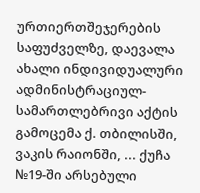ურთიერთშეჯერების საფუძველზე, დაევალა ახალი ინდივიდუალური ადმინისტრაციულ-სამართლებრივი აქტის გამოცემა ქ. თბილისში, ვაკის რაიონში, ... ქუჩა №19-ში არსებული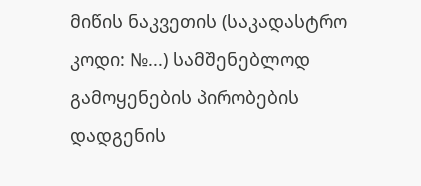მიწის ნაკვეთის (საკადასტრო კოდი: №...) სამშენებლოდ გამოყენების პირობების დადგენის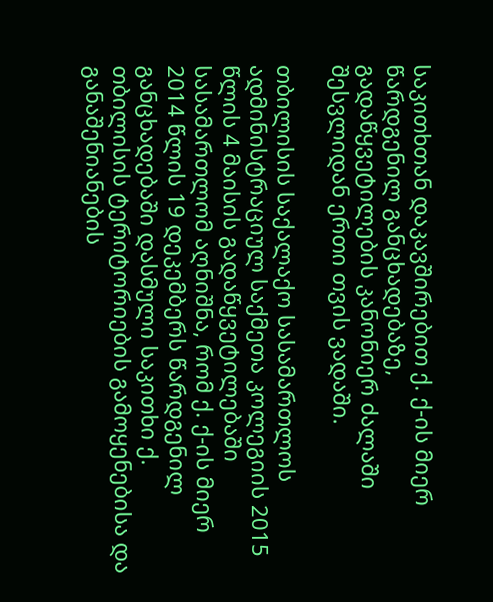საკითხთან დაკავშირებით ქ. ქ-ის მიერ წარდგენილ განცხადებაზე, გადაწყვეტილების კანონიერ ძალაში შესვლიდან ერთი თვის ვადაში.

თბილისის საქალაქო სასამართლოს ადმინისტრაციულ საქმეთა კოლეგიის 2015 წლის 4 მაისის გადაწყვეტილებაში სასამართლომ აღნიშნა, რომ ქ. ქ-ის მიერ 2014 წლის 19 დეკემბერს წარდგენილ განცხადებაში დასმული საკითხი ქ. თბილისის ტერიტორიების გამოყენებისა და განაშენიანების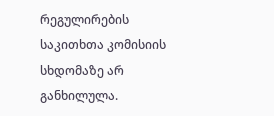რეგულირების საკითხთა კომისიის სხდომაზე არ განხილულა.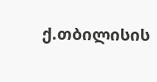ქ.თბილისის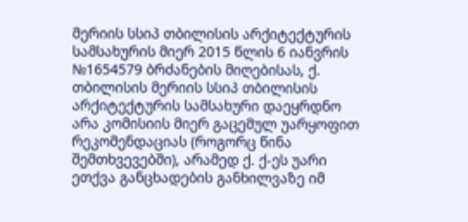მერიის სსიპ თბილისის არქიტექტურის სამსახურის მიერ 2015 წლის 6 იანვრის №1654579 ბრძანების მიღებისას, ქ. თბილისის მერიის სსიპ თბილისის არქიტექტურის სამსახური დაეყრდნო არა კომისიის მიერ გაცემულ უარყოფით რეკომენდაციას (როგორც წინა შემთხვევებში), არამედ ქ. ქ-ეს უარი ეთქვა განცხადების განხილვაზე იმ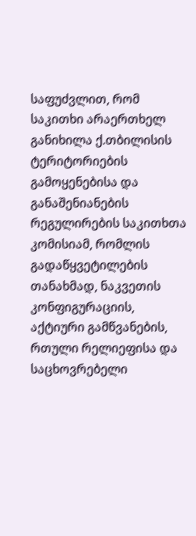საფუძვლით, რომ საკითხი არაერთხელ განიხილა ქ.თბილისის ტერიტორიების გამოყენებისა და განაშენიანების რეგულირების საკითხთა კომისიამ, რომლის გადაწყვეტილების თანახმად, ნაკვეთის კონფიგურაციის, აქტიური გამწვანების, რთული რელიეფისა და საცხოვრებელი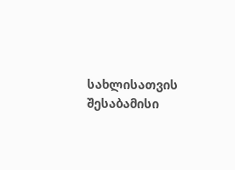სახლისათვის შესაბამისი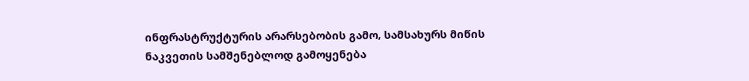ინფრასტრუქტურის არარსებობის გამო, სამსახურს მიწის ნაკვეთის სამშენებლოდ გამოყენება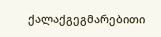ქალაქგეგმარებითი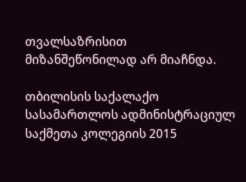თვალსაზრისით მიზანშეწონილად არ მიაჩნდა.

თბილისის საქალაქო სასამართლოს ადმინისტრაციულ საქმეთა კოლეგიის 2015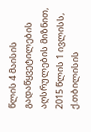წლის 4 მაისის გადაწყვეტილების აღსრულების მიზნით, 2015 წლის 1 ივლისს, ქ.თბილისის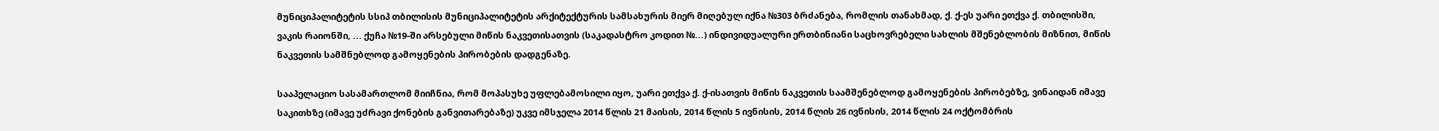მუნიციპალიტეტის სსიპ თბილისის მუნიციპალიტეტის არქიტექტურის სამსახურის მიერ მიღებულ იქნა №303 ბრძანება, რომლის თანახმად, ქ. ქ-ეს უარი ეთქვა ქ. თბილისში, ვაკის რაიონში, ... ქუჩა №19-ში არსებული მიწის ნაკვეთისათვის (საკადასტრო კოდით №...) ინდივიდუალური ერთბინიანი საცხოვრებელი სახლის მშენებლობის მიზნით, მიწის ნაკვეთის სამშნებლოდ გამოყენების პირობების დადგენაზე.

სააპელაციო სასამართლომ მიიჩნია, რომ მოპასუხე უფლებამოსილი იყო, უარი ეთქვა ქ. ქ-ისათვის მიწის ნაკვეთის საამშენებლოდ გამოყენების პირობებზე, ვინაიდან იმავე საკითხზე (იმავე უძრავი ქონების განვითარებაზე) უკვე იმსჯელა 2014 წლის 21 მაისის, 2014 წლის 5 ივნისის, 2014 წლის 26 ივნისის, 2014 წლის 24 ოქტომბრის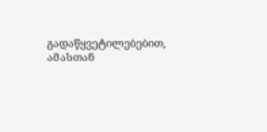გადაწყვეტილებებით, ამასთან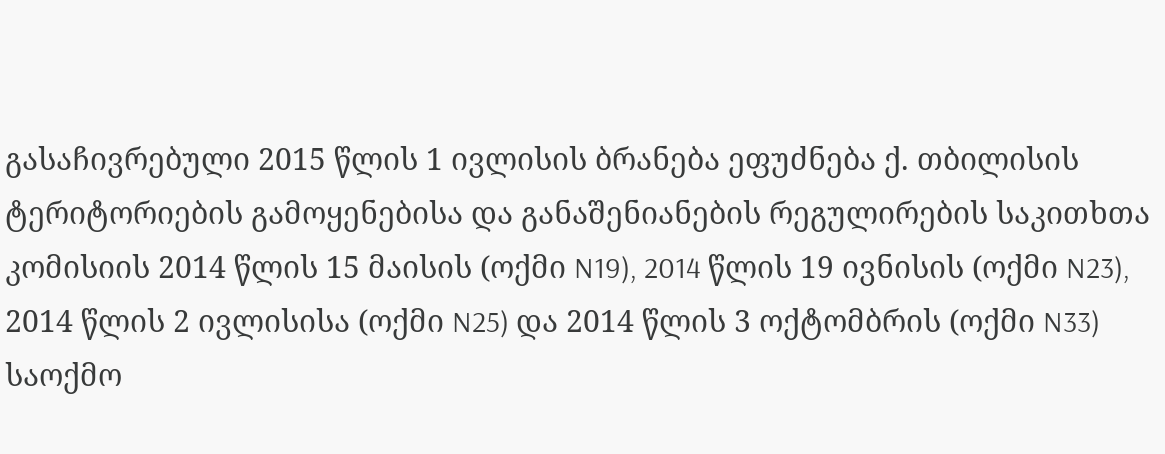გასაჩივრებული 2015 წლის 1 ივლისის ბრანება ეფუძნება ქ. თბილისის ტერიტორიების გამოყენებისა და განაშენიანების რეგულირების საკითხთა კომისიის 2014 წლის 15 მაისის (ოქმი N19), 2014 წლის 19 ივნისის (ოქმი N23), 2014 წლის 2 ივლისისა (ოქმი N25) და 2014 წლის 3 ოქტომბრის (ოქმი N33) საოქმო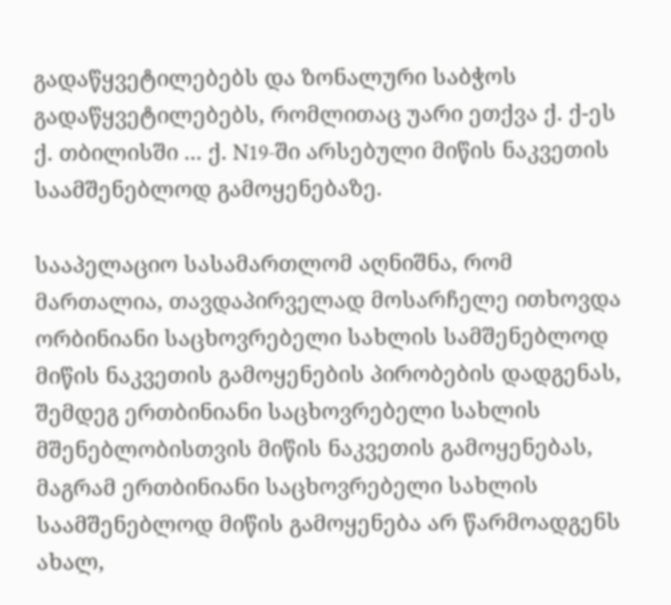გადაწყვეტილებებს და ზონალური საბჭოს გადაწყვეტილებებს, რომლითაც უარი ეთქვა ქ. ქ-ეს ქ. თბილისში ... ქ. N19-ში არსებული მიწის ნაკვეთის საამშენებლოდ გამოყენებაზე.

სააპელაციო სასამართლომ აღნიშნა, რომ მართალია, თავდაპირველად მოსარჩელე ითხოვდა ორბინიანი საცხოვრებელი სახლის სამშენებლოდ მიწის ნაკვეთის გამოყენების პირობების დადგენას, შემდეგ ერთბინიანი საცხოვრებელი სახლის მშენებლობისთვის მიწის ნაკვეთის გამოყენებას, მაგრამ ერთბინიანი საცხოვრებელი სახლის საამშენებლოდ მიწის გამოყენება არ წარმოადგენს ახალ,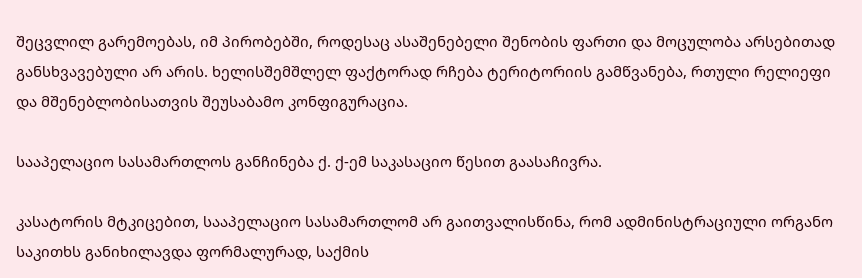შეცვლილ გარემოებას, იმ პირობებში, როდესაც ასაშენებელი შენობის ფართი და მოცულობა არსებითად განსხვავებული არ არის. ხელისშემშლელ ფაქტორად რჩება ტერიტორიის გამწვანება, რთული რელიეფი და მშენებლობისათვის შეუსაბამო კონფიგურაცია.

სააპელაციო სასამართლოს განჩინება ქ. ქ-ემ საკასაციო წესით გაასაჩივრა.

კასატორის მტკიცებით, სააპელაციო სასამართლომ არ გაითვალისწინა, რომ ადმინისტრაციული ორგანო საკითხს განიხილავდა ფორმალურად, საქმის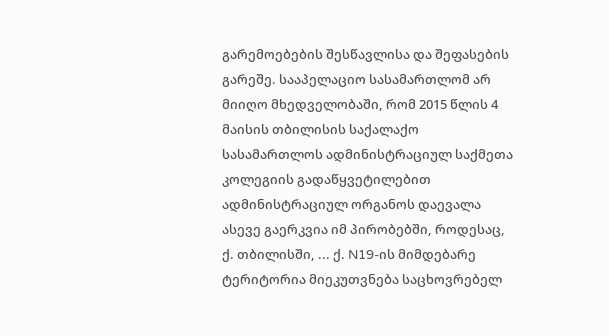გარემოებების შესწავლისა და შეფასების გარეშე. სააპელაციო სასამართლომ არ მიიღო მხედველობაში, რომ 2015 წლის 4 მაისის თბილისის საქალაქო სასამართლოს ადმინისტრაციულ საქმეთა კოლეგიის გადაწყვეტილებით ადმინისტრაციულ ორგანოს დაევალა ასევე გაერკვია იმ პირობებში, როდესაც, ქ. თბილისში, ... ქ. N19-ის მიმდებარე ტერიტორია მიეკუთვნება საცხოვრებელ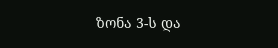ზონა 3-ს და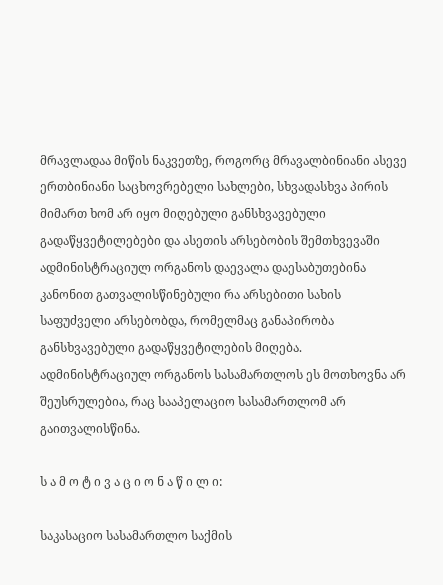მრავლადაა მიწის ნაკვეთზე, როგორც მრავალბინიანი ასევე ერთბინიანი საცხოვრებელი სახლები, სხვადასხვა პირის მიმართ ხომ არ იყო მიღებული განსხვავებული გადაწყვეტილებები და ასეთის არსებობის შემთხვევაში ადმინისტრაციულ ორგანოს დაევალა დაესაბუთებინა კანონით გათვალისწინებული რა არსებითი სახის საფუძველი არსებობდა, რომელმაც განაპირობა განსხვავებული გადაწყვეტილების მიღება. ადმინისტრაციულ ორგანოს სასამართლოს ეს მოთხოვნა არ შეუსრულებია, რაც სააპელაციო სასამართლომ არ გაითვალისწინა.

ს ა მ ო ტ ი ვ ა ც ი ო ნ ა წ ი ლ ი:

საკასაციო სასამართლო საქმის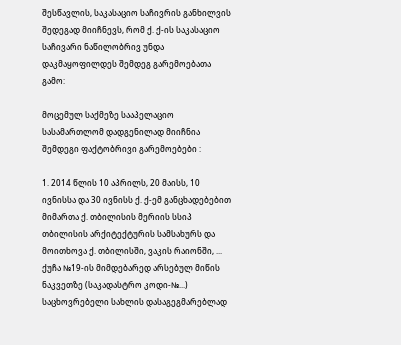შესწავლის, საკასაციო საჩივრის განხილვის შედეგად მიიჩნევს, რომ ქ. ქ-ის საკასაციო საჩივარი ნაწილობრივ უნდა დაკმაყოფილდეს შემდეგ გარემოებათა გამო:

მოცემულ საქმეზე სააპელაციო სასამართლომ დადგენილად მიიჩნია შემდეგი ფაქტობრივი გარემოებები :

1. 2014 წლის 10 აპრილს, 20 მაისს, 10 ივნისსა და 30 ივნისს ქ. ქ-ემ განცხადებებით მიმართა ქ. თბილისის მერიის სსიპ თბილისის არქიტექტურის სამსახურს და მოითხოვა ქ. თბილისში, ვაკის რაიონში, ... ქუჩა №19-ის მიმდებარედ არსებულ მიწის ნაკვეთზე (საკადასტრო კოდი-№...) საცხოვრებელი სახლის დასაგეგმარებლად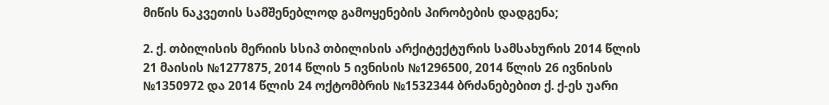მიწის ნაკვეთის სამშენებლოდ გამოყენების პირობების დადგენა;

2. ქ. თბილისის მერიის სსიპ თბილისის არქიტექტურის სამსახურის 2014 წლის 21 მაისის №1277875, 2014 წლის 5 ივნისის №1296500, 2014 წლის 26 ივნისის №1350972 და 2014 წლის 24 ოქტომბრის №1532344 ბრძანებებით ქ. ქ-ეს უარი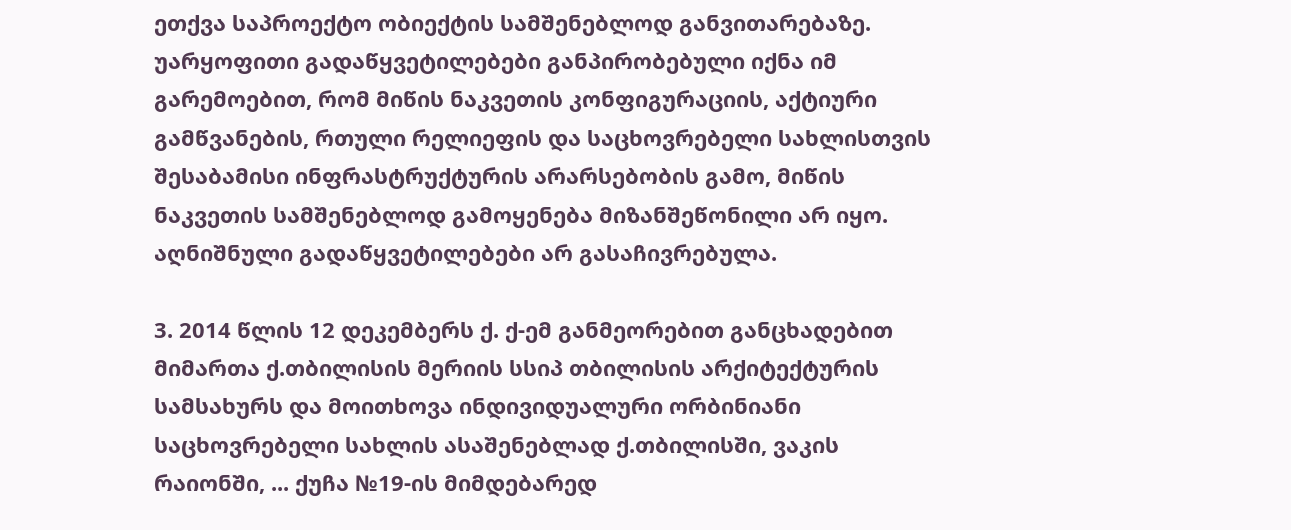ეთქვა საპროექტო ობიექტის სამშენებლოდ განვითარებაზე. უარყოფითი გადაწყვეტილებები განპირობებული იქნა იმ გარემოებით, რომ მიწის ნაკვეთის კონფიგურაციის, აქტიური გამწვანების, რთული რელიეფის და საცხოვრებელი სახლისთვის შესაბამისი ინფრასტრუქტურის არარსებობის გამო, მიწის ნაკვეთის სამშენებლოდ გამოყენება მიზანშეწონილი არ იყო. აღნიშნული გადაწყვეტილებები არ გასაჩივრებულა.

3. 2014 წლის 12 დეკემბერს ქ. ქ-ემ განმეორებით განცხადებით მიმართა ქ.თბილისის მერიის სსიპ თბილისის არქიტექტურის სამსახურს და მოითხოვა ინდივიდუალური ორბინიანი საცხოვრებელი სახლის ასაშენებლად ქ.თბილისში, ვაკის რაიონში, ... ქუჩა №19-ის მიმდებარედ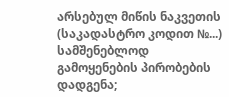არსებულ მიწის ნაკვეთის (საკადასტრო კოდით №...) სამშენებლოდ გამოყენების პირობების დადგენა;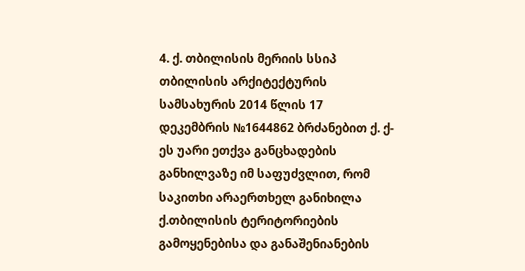4. ქ. თბილისის მერიის სსიპ თბილისის არქიტექტურის სამსახურის 2014 წლის 17 დეკემბრის №1644862 ბრძანებით ქ. ქ-ეს უარი ეთქვა განცხადების განხილვაზე იმ საფუძვლით, რომ საკითხი არაერთხელ განიხილა ქ.თბილისის ტერიტორიების გამოყენებისა და განაშენიანების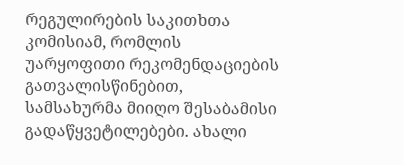რეგულირების საკითხთა კომისიამ, რომლის უარყოფითი რეკომენდაციების გათვალისწინებით, სამსახურმა მიიღო შესაბამისი გადაწყვეტილებები. ახალი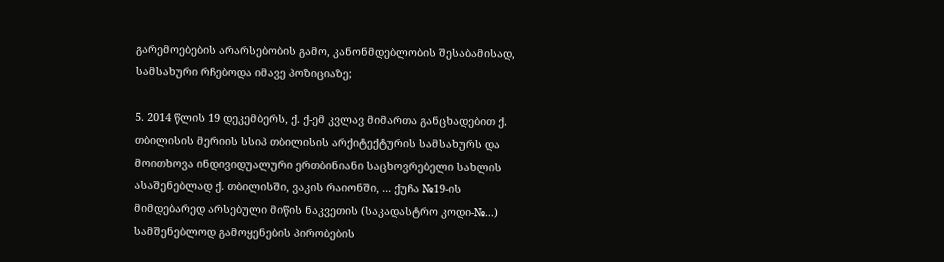გარემოებების არარსებობის გამო, კანონმდებლობის შესაბამისად, სამსახური რჩებოდა იმავე პოზიციაზე;

5. 2014 წლის 19 დეკემბერს, ქ. ქ-ემ კვლავ მიმართა განცხადებით ქ. თბილისის მერიის სსიპ თბილისის არქიტექტურის სამსახურს და მოითხოვა ინდივიდუალური ერთბინიანი საცხოვრებელი სახლის ასაშენებლად ქ. თბილისში, ვაკის რაიონში, ... ქუჩა №19-ის მიმდებარედ არსებული მიწის ნაკვეთის (საკადასტრო კოდი-№...) სამშენებლოდ გამოყენების პირობების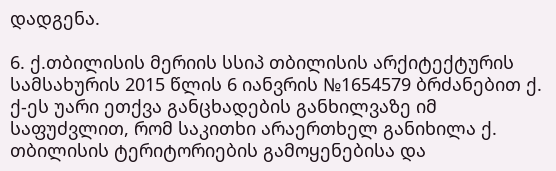დადგენა.

6. ქ.თბილისის მერიის სსიპ თბილისის არქიტექტურის სამსახურის 2015 წლის 6 იანვრის №1654579 ბრძანებით ქ. ქ-ეს უარი ეთქვა განცხადების განხილვაზე იმ საფუძვლით, რომ საკითხი არაერთხელ განიხილა ქ. თბილისის ტერიტორიების გამოყენებისა და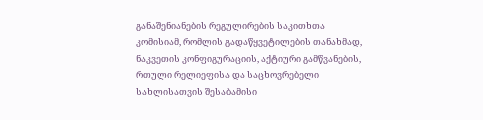განაშენიანების რეგულირების საკითხთა კომისიამ, რომლის გადაწყვეტილების თანახმად, ნაკვეთის კონფიგურაციის, აქტიური გამწვანების, რთული რელიეფისა და საცხოვრებელი სახლისათვის შესაბამისი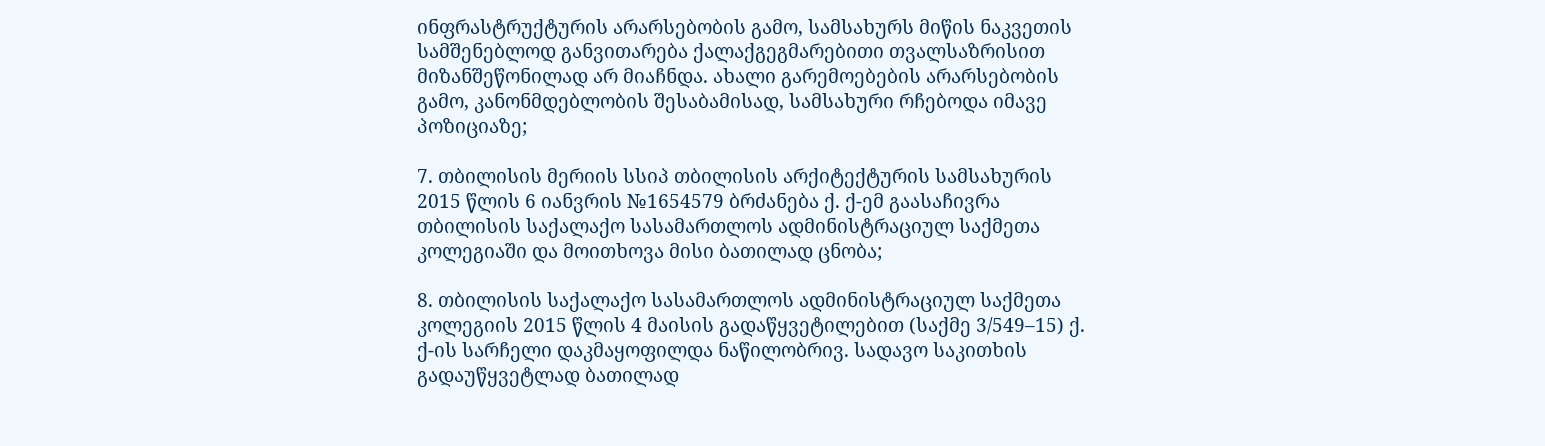ინფრასტრუქტურის არარსებობის გამო, სამსახურს მიწის ნაკვეთის სამშენებლოდ განვითარება ქალაქგეგმარებითი თვალსაზრისით მიზანშეწონილად არ მიაჩნდა. ახალი გარემოებების არარსებობის გამო, კანონმდებლობის შესაბამისად, სამსახური რჩებოდა იმავე პოზიციაზე;

7. თბილისის მერიის სსიპ თბილისის არქიტექტურის სამსახურის 2015 წლის 6 იანვრის №1654579 ბრძანება ქ. ქ-ემ გაასაჩივრა თბილისის საქალაქო სასამართლოს ადმინისტრაციულ საქმეთა კოლეგიაში და მოითხოვა მისი ბათილად ცნობა;

8. თბილისის საქალაქო სასამართლოს ადმინისტრაციულ საქმეთა კოლეგიის 2015 წლის 4 მაისის გადაწყვეტილებით (საქმე 3/549–15) ქ. ქ-ის სარჩელი დაკმაყოფილდა ნაწილობრივ. სადავო საკითხის გადაუწყვეტლად ბათილად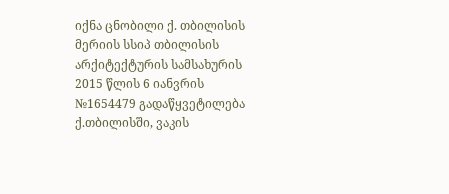იქნა ცნობილი ქ. თბილისის მერიის სსიპ თბილისის არქიტექტურის სამსახურის 2015 წლის 6 იანვრის №1654479 გადაწყვეტილება ქ.თბილისში, ვაკის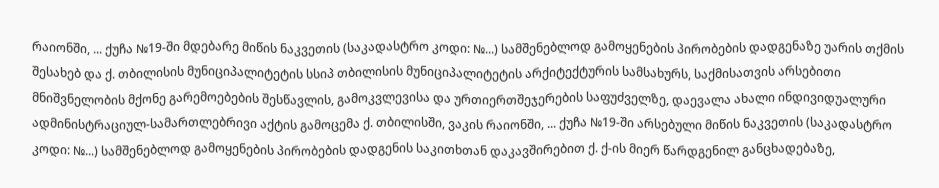რაიონში, ... ქუჩა №19-ში მდებარე მიწის ნაკვეთის (საკადასტრო კოდი: №...) სამშენებლოდ გამოყენების პირობების დადგენაზე უარის თქმის შესახებ და ქ. თბილისის მუნიციპალიტეტის სსიპ თბილისის მუნიციპალიტეტის არქიტექტურის სამსახურს, საქმისათვის არსებითი მნიშვნელობის მქონე გარემოებების შესწავლის, გამოკვლევისა და ურთიერთშეჯერების საფუძველზე, დაევალა ახალი ინდივიდუალური ადმინისტრაციულ-სამართლებრივი აქტის გამოცემა ქ. თბილისში, ვაკის რაიონში, ... ქუჩა №19-ში არსებული მიწის ნაკვეთის (საკადასტრო კოდი: №...) სამშენებლოდ გამოყენების პირობების დადგენის საკითხთან დაკავშირებით ქ. ქ-ის მიერ წარდგენილ განცხადებაზე,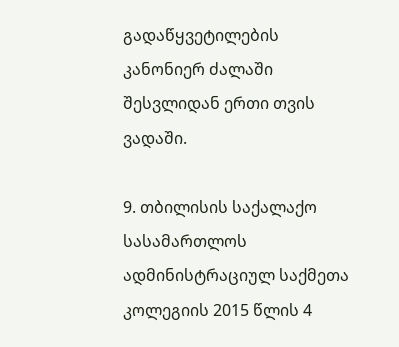გადაწყვეტილების კანონიერ ძალაში შესვლიდან ერთი თვის ვადაში.

9. თბილისის საქალაქო სასამართლოს ადმინისტრაციულ საქმეთა კოლეგიის 2015 წლის 4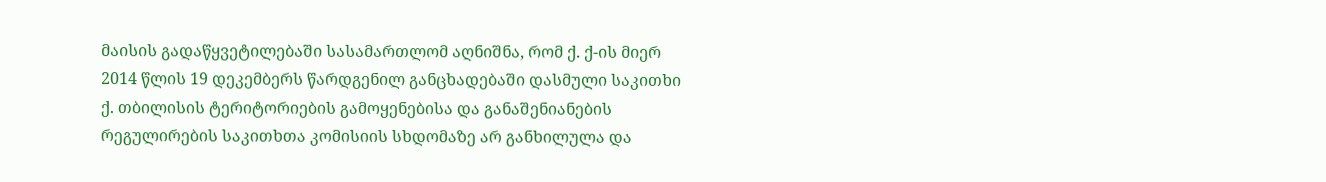მაისის გადაწყვეტილებაში სასამართლომ აღნიშნა, რომ ქ. ქ-ის მიერ 2014 წლის 19 დეკემბერს წარდგენილ განცხადებაში დასმული საკითხი ქ. თბილისის ტერიტორიების გამოყენებისა და განაშენიანების რეგულირების საკითხთა კომისიის სხდომაზე არ განხილულა და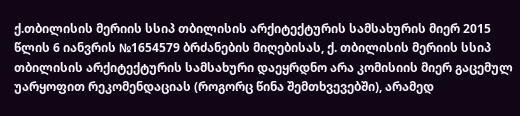ქ.თბილისის მერიის სსიპ თბილისის არქიტექტურის სამსახურის მიერ 2015 წლის 6 იანვრის №1654579 ბრძანების მიღებისას, ქ. თბილისის მერიის სსიპ თბილისის არქიტექტურის სამსახური დაეყრდნო არა კომისიის მიერ გაცემულ უარყოფით რეკომენდაციას (როგორც წინა შემთხვევებში), არამედ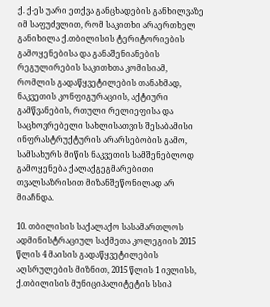ქ. ქ-ეს უარი ეთქვა განცხადების განხილვაზე იმ საფუძვლით, რომ საკითხი არაერთხელ განიხილა ქ.თბილისის ტერიტორიების გამოყენებისა და განაშენიანების რეგულირების საკითხთა კომისიამ, რომლის გადაწყვეტილების თანახმად, ნაკვეთის კონფიგურაციის, აქტიური გამწვანების, რთული რელიეფისა და საცხოვრებელი სახლისათვის შესაბამისი ინფრასტრუქტურის არარსებობის გამო, სამსახურს მიწის ნაკვეთის სამშენებლოდ გამოყენება ქალაქგეგმარებითი თვალსაზრისით მიზანშეწონილად არ მიაჩნდა.

10. თბილისის საქალაქო სასამართლოს ადმინისტრაციულ საქმეთა კოლეგიის 2015 წლის 4 მაისის გადაწყვეტილების აღსრულების მიზნით, 2015 წლის 1 ივლისს, ქ.თბილისის მუნიციპალიტეტის სსიპ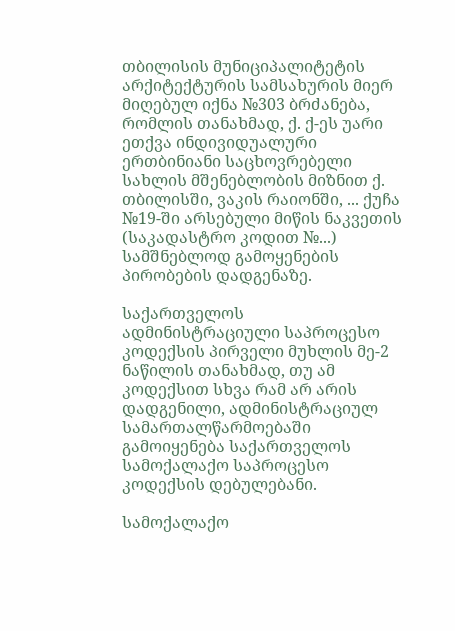თბილისის მუნიციპალიტეტის არქიტექტურის სამსახურის მიერ მიღებულ იქნა №303 ბრძანება, რომლის თანახმად, ქ. ქ-ეს უარი ეთქვა ინდივიდუალური ერთბინიანი საცხოვრებელი სახლის მშენებლობის მიზნით ქ. თბილისში, ვაკის რაიონში, ... ქუჩა №19-ში არსებული მიწის ნაკვეთის (საკადასტრო კოდით №...) სამშნებლოდ გამოყენების პირობების დადგენაზე.

საქართველოს ადმინისტრაციული საპროცესო კოდექსის პირველი მუხლის მე-2 ნაწილის თანახმად, თუ ამ კოდექსით სხვა რამ არ არის დადგენილი, ადმინისტრაციულ სამართალწარმოებაში გამოიყენება საქართველოს სამოქალაქო საპროცესო კოდექსის დებულებანი.

სამოქალაქო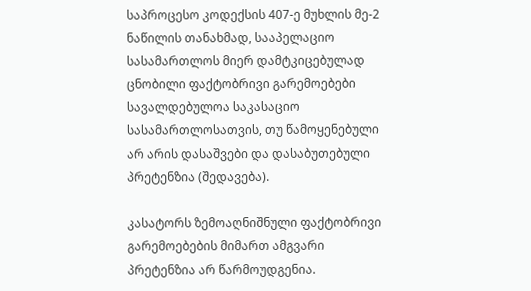საპროცესო კოდექსის 407-ე მუხლის მე-2 ნაწილის თანახმად, სააპელაციო სასამართლოს მიერ დამტკიცებულად ცნობილი ფაქტობრივი გარემოებები სავალდებულოა საკასაციო სასამართლოსათვის, თუ წამოყენებული არ არის დასაშვები და დასაბუთებული პრეტენზია (შედავება).

კასატორს ზემოაღნიშნული ფაქტობრივი გარემოებების მიმართ ამგვარი პრეტენზია არ წარმოუდგენია.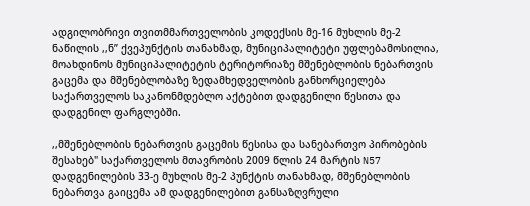ადგილობრივი თვითმმართველობის კოდექსის მე-16 მუხლის მე-2 ნაწილის ,,ნ” ქვეპუნქტის თანახმად, მუნიციპალიტეტი უფლებამოსილია, მოახდინოს მუნიციპალიტეტის ტერიტორიაზე მშენებლობის ნებართვის გაცემა და მშენებლობაზე ზედამხედველობის განხორციელება საქართველოს საკანონმდებლო აქტებით დადგენილი წესითა და დადგენილ ფარგლებში.

,,მშენებლობის ნებართვის გაცემის წესისა და სანებართვო პირობების შესახებ" საქართველოს მთავრობის 2009 წლის 24 მარტის N57 დადგენილების 33-ე მუხლის მე-2 პუნქტის თანახმად, მშენებლობის ნებართვა გაიცემა ამ დადგენილებით განსაზღვრული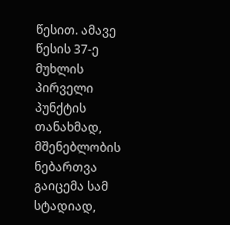წესით. ამავე წესის 37-ე მუხლის პირველი პუნქტის თანახმად, მშენებლობის ნებართვა გაიცემა სამ სტადიად,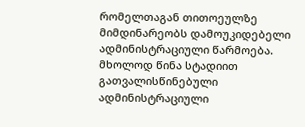რომელთაგან თითოეულზე მიმდინარეობს დამოუკიდებელი ადმინისტრაციული წარმოება. მხოლოდ წინა სტადიით გათვალისწინებული ადმინისტრაციული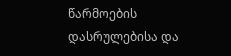წარმოების დასრულებისა და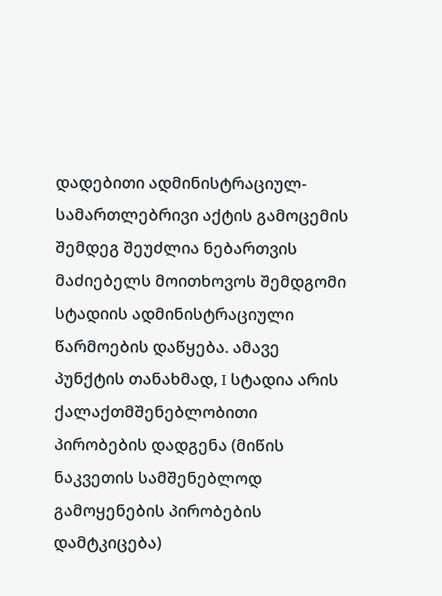დადებითი ადმინისტრაციულ-სამართლებრივი აქტის გამოცემის შემდეგ შეუძლია ნებართვის მაძიებელს მოითხოვოს შემდგომი სტადიის ადმინისტრაციული წარმოების დაწყება. ამავე პუნქტის თანახმად, I სტადია არის ქალაქთმშენებლობითი პირობების დადგენა (მიწის ნაკვეთის სამშენებლოდ გამოყენების პირობების დამტკიცება)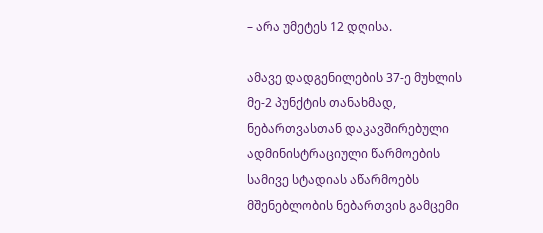– არა უმეტეს 12 დღისა.

ამავე დადგენილების 37-ე მუხლის მე-2 პუნქტის თანახმად, ნებართვასთან დაკავშირებული ადმინისტრაციული წარმოების სამივე სტადიას აწარმოებს მშენებლობის ნებართვის გამცემი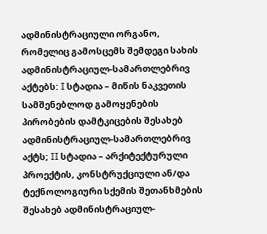ადმინისტრაციული ორგანო, რომელიც გამოსცემს შემდეგი სახის ადმინისტრაციულ-სამართლებრივ აქტებს: I სტადია – მიწის ნაკვეთის სამშენებლოდ გამოყენების პირობების დამტკიცების შესახებ ადმინისტრაციულ-სამართლებრივ აქტს; II სტადია – არქიტექტურული პროექტის, კონსტრუქციული ან/და ტექნოლოგიური სქემის შეთანხმების შესახებ ადმინისტრაციულ-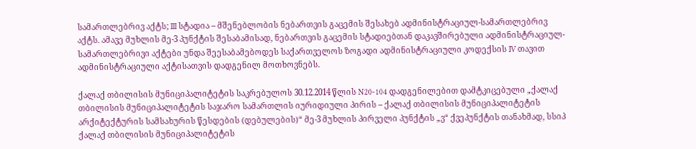სამართლებრივ აქტს; III სტადია – მშენებლობის ნებართვის გაცემის შესახებ ადმინისტრაციულ-სამართლებრივ აქტს. ამავე მუხლის მე-3 პუნქტის შესაბამისად, ნებართვის გაცემის სტადიებთან დაკავშირებული ადმინისტრაციულ-სამართლებრივი აქტები უნდა შეესაბამებოდეს საქართველოს ზოგადი ადმინისტრაციული კოდექსის IV თავით ადმინისტრაციული აქტისათვის დადგენილ მოთხოვნებს.

ქალაქ თბილისის მუნიციპალიტეტის საკრებულოს 30.12.2014 წლის N20-104 დადგენილებით დამტკიცებული „ქალაქ თბილისის მუნიციპალიტეტის საჯარო სამართლის იურიდიული პირის – ქალაქ თბილისის მუნიციპალიტეტის არქიტექტურის სამსახურის წესდების (დებულების)“ მე-3 მუხლის პირველი პუნქტის „ვ“ ქვეპუნქტის თანახმად, სსიპ ქალაქ თბილისის მუნიციპალიტეტის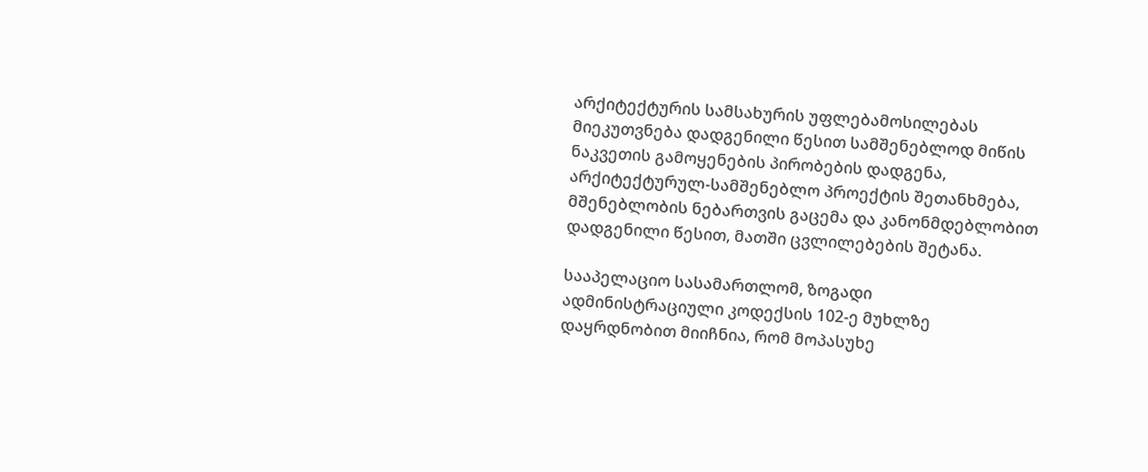არქიტექტურის სამსახურის უფლებამოსილებას მიეკუთვნება დადგენილი წესით სამშენებლოდ მიწის ნაკვეთის გამოყენების პირობების დადგენა, არქიტექტურულ-სამშენებლო პროექტის შეთანხმება, მშენებლობის ნებართვის გაცემა და კანონმდებლობით დადგენილი წესით, მათში ცვლილებების შეტანა.

სააპელაციო სასამართლომ, ზოგადი ადმინისტრაციული კოდექსის 102-ე მუხლზე დაყრდნობით მიიჩნია, რომ მოპასუხე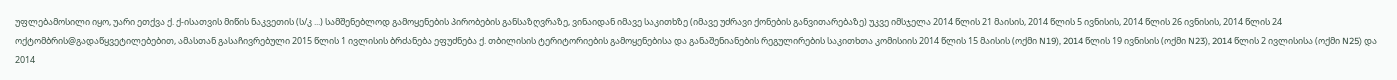უფლებამოსილი იყო, უარი ეთქვა ქ. ქ-ისათვის მიწის ნაკვეთის (ს/კ ...) სამშენებლოდ გამოყენების პირობების განსაზღვრაზე, ვინაიდან იმავე საკითხზე (იმავე უძრავი ქონების განვითარებაზე) უკვე იმსჯელა 2014 წლის 21 მაისის, 2014 წლის 5 ივნისის, 2014 წლის 26 ივნისის, 2014 წლის 24 ოქტომბრის@გადაწყვეტილებებით, ამასთან გასაჩივრებული 2015 წლის 1 ივლისის ბრძანება ეფუძნება ქ. თბილისის ტერიტორიების გამოყენებისა და განაშენიანების რეგულირების საკითხთა კომისიის 2014 წლის 15 მაისის (ოქმი N19), 2014 წლის 19 ივნისის (ოქმი N23), 2014 წლის 2 ივლისისა (ოქმი N25) და 2014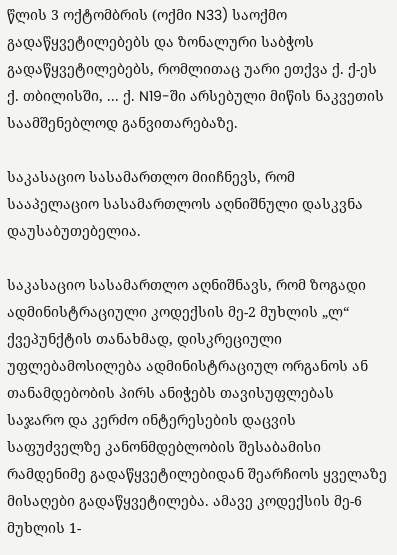წლის 3 ოქტომბრის (ოქმი N33) საოქმო გადაწყვეტილებებს და ზონალური საბჭოს გადაწყვეტილებებს, რომლითაც უარი ეთქვა ქ. ქ-ეს ქ. თბილისში, ... ქ. N19-ში არსებული მიწის ნაკვეთის საამშენებლოდ განვითარებაზე.

საკასაციო სასამართლო მიიჩნევს, რომ სააპელაციო სასამართლოს აღნიშნული დასკვნა დაუსაბუთებელია.

საკასაციო სასამართლო აღნიშნავს, რომ ზოგადი ადმინისტრაციული კოდექსის მე-2 მუხლის „ლ“ ქვეპუნქტის თანახმად, დისკრეციული უფლებამოსილება ადმინისტრაციულ ორგანოს ან თანამდებობის პირს ანიჭებს თავისუფლებას საჯარო და კერძო ინტერესების დაცვის საფუძველზე კანონმდებლობის შესაბამისი რამდენიმე გადაწყვეტილებიდან შეარჩიოს ყველაზე მისაღები გადაწყვეტილება. ამავე კოდექსის მე-6 მუხლის 1-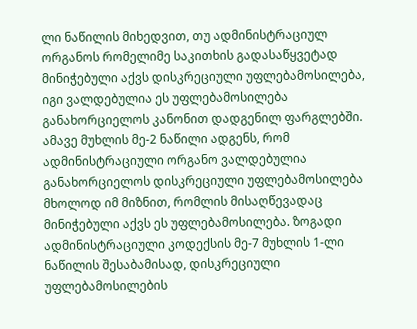ლი ნაწილის მიხედვით, თუ ადმინისტრაციულ ორგანოს რომელიმე საკითხის გადასაწყვეტად მინიჭებული აქვს დისკრეციული უფლებამოსილება, იგი ვალდებულია ეს უფლებამოსილება განახორციელოს კანონით დადგენილ ფარგლებში. ამავე მუხლის მე-2 ნაწილი ადგენს, რომ ადმინისტრაციული ორგანო ვალდებულია განახორციელოს დისკრეციული უფლებამოსილება მხოლოდ იმ მიზნით, რომლის მისაღწევადაც მინიჭებული აქვს ეს უფლებამოსილება. ზოგადი ადმინისტრაციული კოდექსის მე-7 მუხლის 1-ლი ნაწილის შესაბამისად, დისკრეციული უფლებამოსილების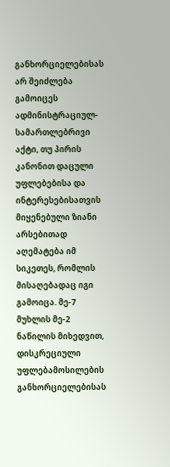განხორციელებისას არ შეიძლება გამოიცეს ადმინისტრაციულ-სამართლებრივი აქტი, თუ პირის კანონით დაცული უფლებებისა და ინტერესებისათვის მიყენებული ზიანი არსებითად აღემატება იმ სიკეთეს, რომლის მისაღებადაც იგი გამოიცა. მე-7 მუხლის მე-2 ნაწილის მიხედვით, დისკრეციული უფლებამოსილების განხორციელებისას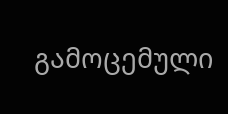გამოცემული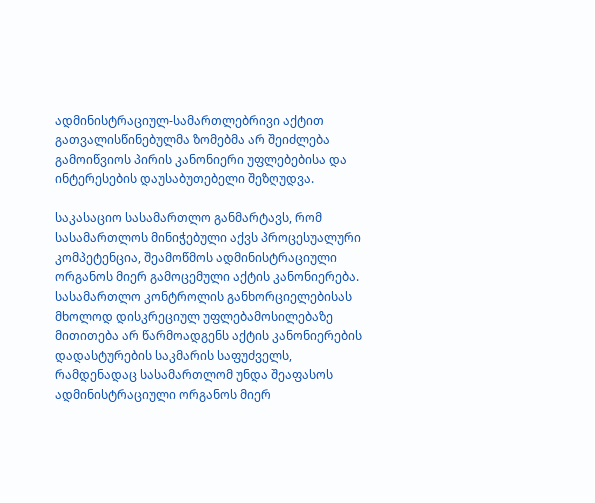ადმინისტრაციულ-სამართლებრივი აქტით გათვალისწინებულმა ზომებმა არ შეიძლება გამოიწვიოს პირის კანონიერი უფლებებისა და ინტერესების დაუსაბუთებელი შეზღუდვა.

საკასაციო სასამართლო განმარტავს, რომ სასამართლოს მინიჭებული აქვს პროცესუალური კომპეტენცია, შეამოწმოს ადმინისტრაციული ორგანოს მიერ გამოცემული აქტის კანონიერება. სასამართლო კონტროლის განხორციელებისას მხოლოდ დისკრეციულ უფლებამოსილებაზე მითითება არ წარმოადგენს აქტის კანონიერების დადასტურების საკმარის საფუძველს, რამდენადაც სასამართლომ უნდა შეაფასოს ადმინისტრაციული ორგანოს მიერ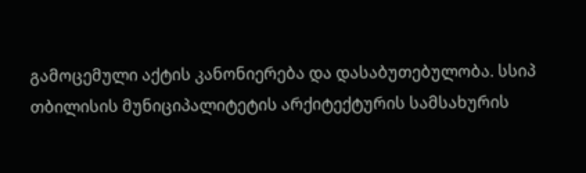გამოცემული აქტის კანონიერება და დასაბუთებულობა. სსიპ თბილისის მუნიციპალიტეტის არქიტექტურის სამსახურის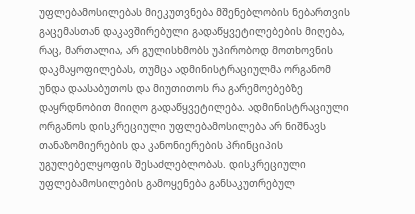უფლებამოსილებას მიეკუთვნება მშენებლობის ნებართვის გაცემასთან დაკავშირებული გადაწყვეტილებების მიღება, რაც, მართალია, არ გულისხმობს უპირობოდ მოთხოვნის დაკმაყოფილებას, თუმცა ადმინისტრაციულმა ორგანომ უნდა დაასაბუთოს და მიუთითოს რა გარემოებებზე დაყრდნობით მიიღო გადაწყვეტილება. ადმინისტრაციული ორგანოს დისკრეციული უფლებამოსილება არ ნიშნავს თანაზომიერების და კანონიერების პრინციპის უგულებელყოფის შესაძლებლობას. დისკრეციული უფლებამოსილების გამოყენება განსაკუთრებულ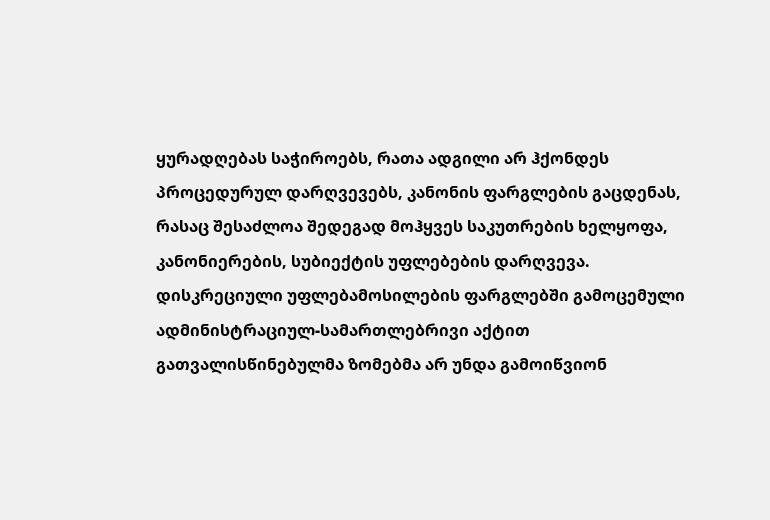ყურადღებას საჭიროებს, რათა ადგილი არ ჰქონდეს პროცედურულ დარღვევებს, კანონის ფარგლების გაცდენას, რასაც შესაძლოა შედეგად მოჰყვეს საკუთრების ხელყოფა, კანონიერების, სუბიექტის უფლებების დარღვევა. დისკრეციული უფლებამოსილების ფარგლებში გამოცემული ადმინისტრაციულ-სამართლებრივი აქტით გათვალისწინებულმა ზომებმა არ უნდა გამოიწვიონ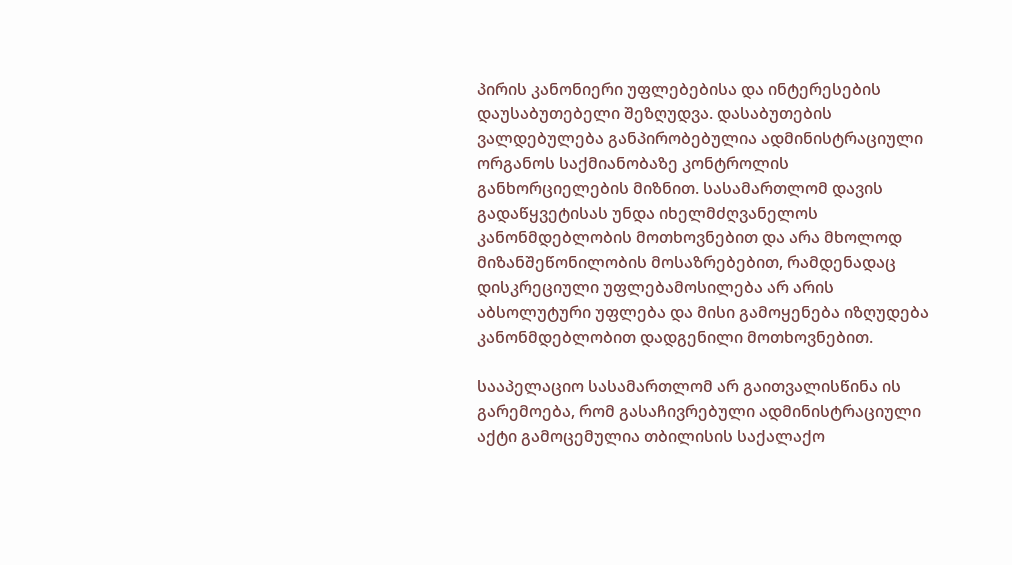პირის კანონიერი უფლებებისა და ინტერესების დაუსაბუთებელი შეზღუდვა. დასაბუთების ვალდებულება განპირობებულია ადმინისტრაციული ორგანოს საქმიანობაზე კონტროლის განხორციელების მიზნით. სასამართლომ დავის გადაწყვეტისას უნდა იხელმძღვანელოს კანონმდებლობის მოთხოვნებით და არა მხოლოდ მიზანშეწონილობის მოსაზრებებით, რამდენადაც დისკრეციული უფლებამოსილება არ არის აბსოლუტური უფლება და მისი გამოყენება იზღუდება კანონმდებლობით დადგენილი მოთხოვნებით.

სააპელაციო სასამართლომ არ გაითვალისწინა ის გარემოება, რომ გასაჩივრებული ადმინისტრაციული აქტი გამოცემულია თბილისის საქალაქო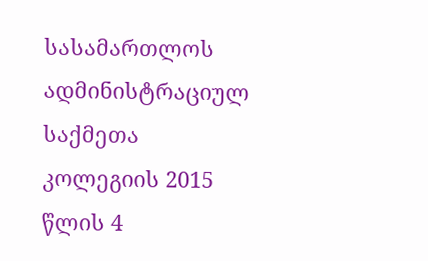სასამართლოს ადმინისტრაციულ საქმეთა კოლეგიის 2015 წლის 4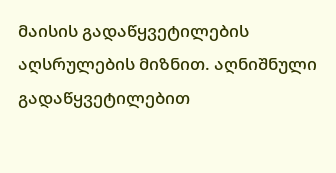მაისის გადაწყვეტილების აღსრულების მიზნით. აღნიშნული გადაწყვეტილებით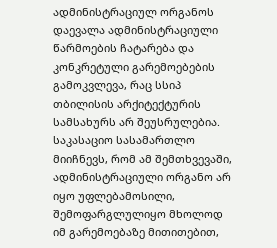ადმინისტრაციულ ორგანოს დაევალა ადმინისტრაციული წარმოების ჩატარება და კონკრეტული გარემოებების გამოკვლევა, რაც სსიპ თბილისის არქიტექტურის სამსახურს არ შეუსრულებია. საკასაციო სასამართლო მიიჩნევს, რომ ამ შემთხვევაში, ადმინისტრაციული ორგანო არ იყო უფლებამოსილი, შემოფარგლულიყო მხოლოდ იმ გარემოებაზე მითითებით,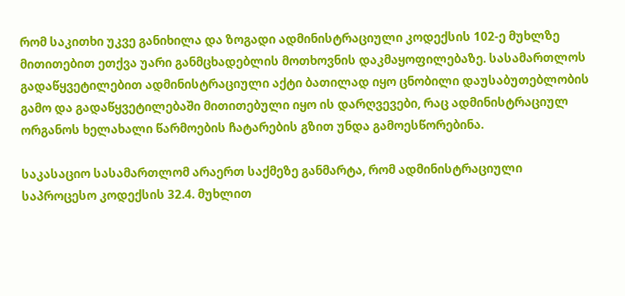რომ საკითხი უკვე განიხილა და ზოგადი ადმინისტრაციული კოდექსის 102-ე მუხლზე მითითებით ეთქვა უარი განმცხადებლის მოთხოვნის დაკმაყოფილებაზე. სასამართლოს გადაწყვეტილებით ადმინისტრაციული აქტი ბათილად იყო ცნობილი დაუსაბუთებლობის გამო და გადაწყვეტილებაში მითითებული იყო ის დარღვევები, რაც ადმინისტრაციულ ორგანოს ხელახალი წარმოების ჩატარების გზით უნდა გამოესწორებინა.

საკასაციო სასამართლომ არაერთ საქმეზე განმარტა, რომ ადმინისტრაციული საპროცესო კოდექსის 32.4. მუხლით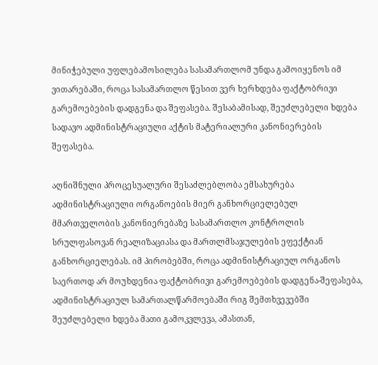მინიჭებული უფლებამოსილება სასამართლომ უნდა გამოიყენოს იმ ვითარებაში, როცა სასამართლო წესით ვერ ხერხდება ფაქტობრივი გარემოებების დადგენა და შეფასება. შესაბამისად, შეუძლებელი ხდება სადავო ადმინისტრაციული აქტის მატერიალური კანონიერების შეფასება.

აღნიშნული პროცესუალური შესაძლებლობა ემსახურება ადმინისტრაციული ორგანოების მიერ განხორციელებულ მმართველობის კანონიერებაზე სასამართლო კონტროლის სრულფასოვან რეალიზაციასა და მართლმსაჯულების ეფექტიან განხორციელებას. იმ პირობებში, როცა ადმინისტრაციულ ორგანოს საერთოდ არ მოუხდენია ფაქტობრივი გარემოებების დადგენა-შეფასება, ადმინისტრაციულ სამართალწარმოებაში რიგ შემთხვევებში შეუძლებელი ხდება მათი გამოკვლევა, ამასთან,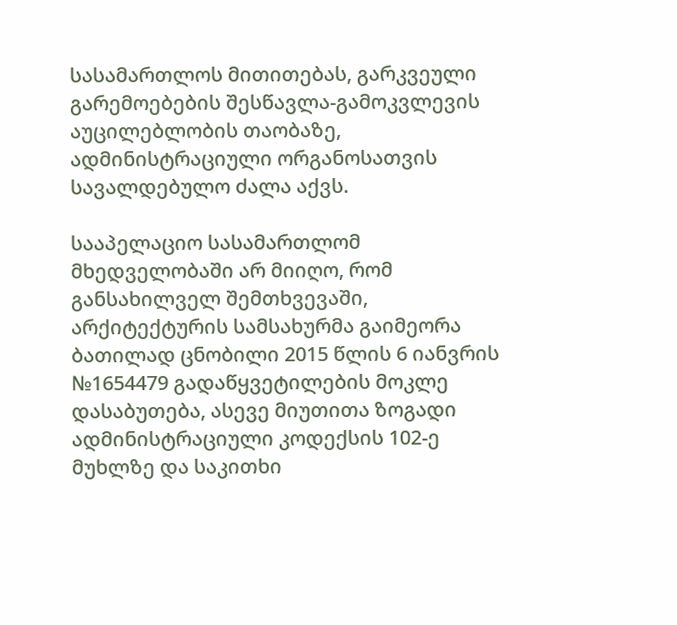სასამართლოს მითითებას, გარკვეული გარემოებების შესწავლა-გამოკვლევის აუცილებლობის თაობაზე, ადმინისტრაციული ორგანოსათვის სავალდებულო ძალა აქვს.

სააპელაციო სასამართლომ მხედველობაში არ მიიღო, რომ განსახილველ შემთხვევაში, არქიტექტურის სამსახურმა გაიმეორა ბათილად ცნობილი 2015 წლის 6 იანვრის №1654479 გადაწყვეტილების მოკლე დასაბუთება, ასევე მიუთითა ზოგადი ადმინისტრაციული კოდექსის 102-ე მუხლზე და საკითხი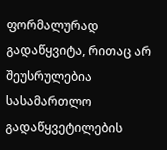ფორმალურად გადაწყვიტა, რითაც არ შეუსრულებია სასამართლო გადაწყვეტილების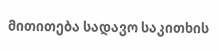მითითება სადავო საკითხის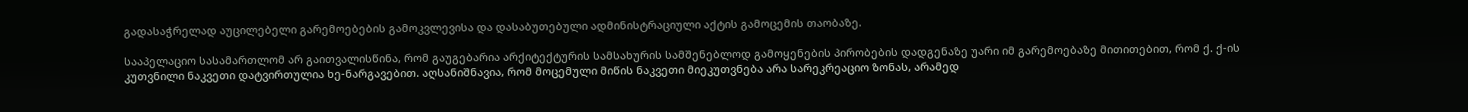გადასაჭრელად აუცილებელი გარემოებების გამოკვლევისა და დასაბუთებული ადმინისტრაციული აქტის გამოცემის თაობაზე.

სააპელაციო სასამართლომ არ გაითვალისწინა, რომ გაუგებარია არქიტექტურის სამსახურის სამშენებლოდ გამოყენების პირობების დადგენაზე უარი იმ გარემოებაზე მითითებით, რომ ქ. ქ-ის კუთვნილი ნაკვეთი დატვირთულია ხე-ნარგავებით. აღსანიშნავია, რომ მოცემული მიწის ნაკვეთი მიეკუთვნება არა სარეკრეაციო ზონას, არამედ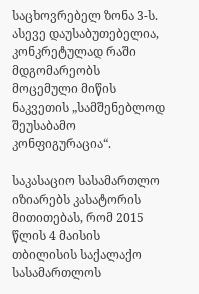საცხოვრებელ ზონა 3-ს. ასევე დაუსაბუთებელია, კონკრეტულად რაში მდგომარეობს მოცემული მიწის ნაკვეთის „სამშენებლოდ შეუსაბამო კონფიგურაცია“.

საკასაციო სასამართლო იზიარებს კასატორის მითითებას, რომ 2015 წლის 4 მაისის თბილისის საქალაქო სასამართლოს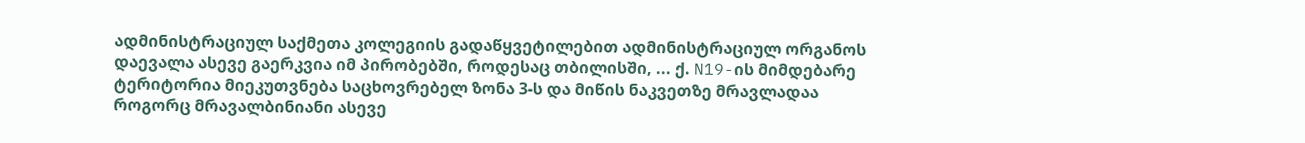ადმინისტრაციულ საქმეთა კოლეგიის გადაწყვეტილებით ადმინისტრაციულ ორგანოს დაევალა ასევე გაერკვია იმ პირობებში, როდესაც თბილისში, ... ქ. N19-ის მიმდებარე ტერიტორია მიეკუთვნება საცხოვრებელ ზონა 3-ს და მიწის ნაკვეთზე მრავლადაა როგორც მრავალბინიანი ასევე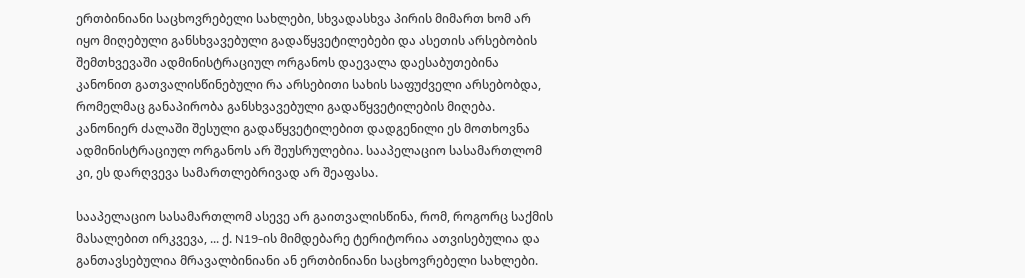ერთბინიანი საცხოვრებელი სახლები, სხვადასხვა პირის მიმართ ხომ არ იყო მიღებული განსხვავებული გადაწყვეტილებები და ასეთის არსებობის შემთხვევაში ადმინისტრაციულ ორგანოს დაევალა დაესაბუთებინა კანონით გათვალისწინებული რა არსებითი სახის საფუძველი არსებობდა, რომელმაც განაპირობა განსხვავებული გადაწყვეტილების მიღება. კანონიერ ძალაში შესული გადაწყვეტილებით დადგენილი ეს მოთხოვნა ადმინისტრაციულ ორგანოს არ შეუსრულებია. სააპელაციო სასამართლომ კი, ეს დარღვევა სამართლებრივად არ შეაფასა.

სააპელაციო სასამართლომ ასევე არ გაითვალისწინა, რომ, როგორც საქმის მასალებით ირკვევა, ... ქ. N19-ის მიმდებარე ტერიტორია ათვისებულია და განთავსებულია მრავალბინიანი ან ერთბინიანი საცხოვრებელი სახლები.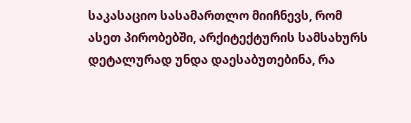საკასაციო სასამართლო მიიჩნევს, რომ ასეთ პირობებში, არქიტექტურის სამსახურს დეტალურად უნდა დაესაბუთებინა, რა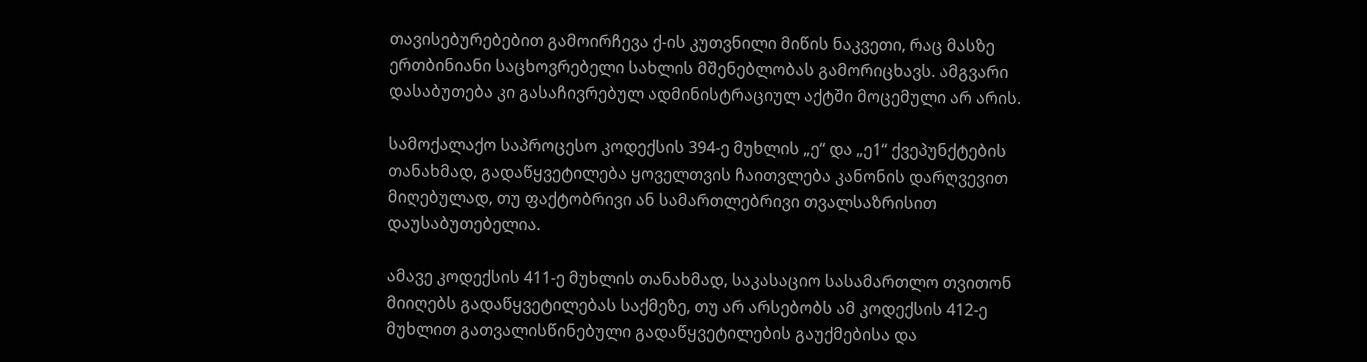თავისებურებებით გამოირჩევა ქ-ის კუთვნილი მიწის ნაკვეთი, რაც მასზე ერთბინიანი საცხოვრებელი სახლის მშენებლობას გამორიცხავს. ამგვარი დასაბუთება კი გასაჩივრებულ ადმინისტრაციულ აქტში მოცემული არ არის.

სამოქალაქო საპროცესო კოდექსის 394-ე მუხლის „ე“ და „ე1“ ქვეპუნქტების თანახმად, გადაწყვეტილება ყოველთვის ჩაითვლება კანონის დარღვევით მიღებულად, თუ ფაქტობრივი ან სამართლებრივი თვალსაზრისით დაუსაბუთებელია.

ამავე კოდექსის 411-ე მუხლის თანახმად, საკასაციო სასამართლო თვითონ მიიღებს გადაწყვეტილებას საქმეზე, თუ არ არსებობს ამ კოდექსის 412-ე მუხლით გათვალისწინებული გადაწყვეტილების გაუქმებისა და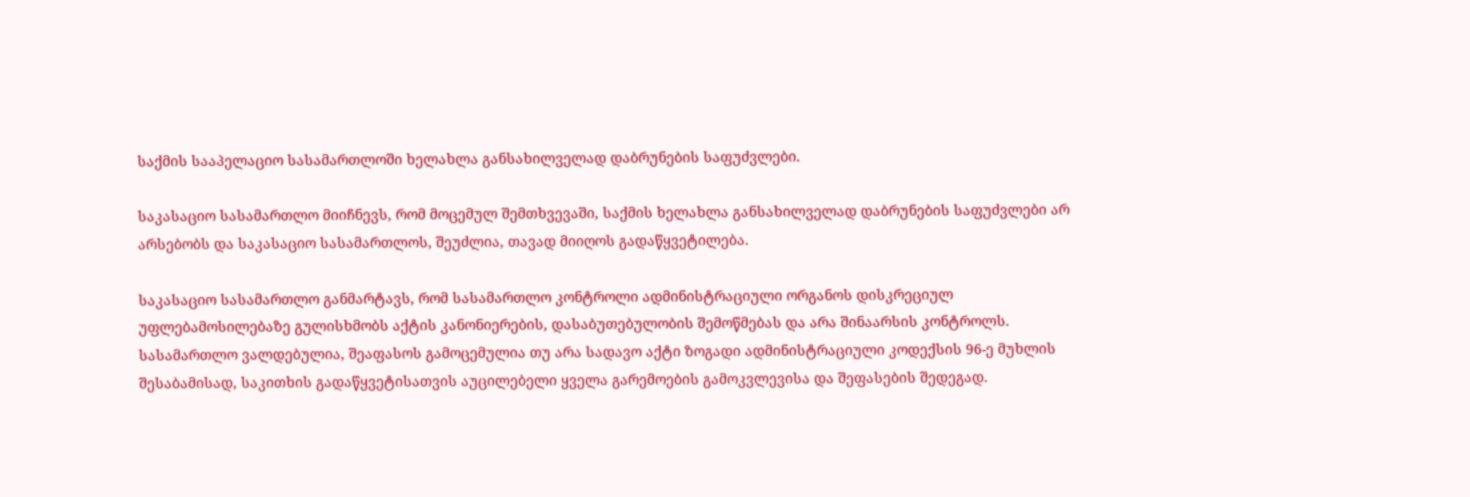საქმის სააპელაციო სასამართლოში ხელახლა განსახილველად დაბრუნების საფუძვლები.

საკასაციო სასამართლო მიიჩნევს, რომ მოცემულ შემთხვევაში, საქმის ხელახლა განსახილველად დაბრუნების საფუძვლები არ არსებობს და საკასაციო სასამართლოს, შეუძლია, თავად მიიღოს გადაწყვეტილება.

საკასაციო სასამართლო განმარტავს, რომ სასამართლო კონტროლი ადმინისტრაციული ორგანოს დისკრეციულ უფლებამოსილებაზე გულისხმობს აქტის კანონიერების, დასაბუთებულობის შემოწმებას და არა შინაარსის კონტროლს. სასამართლო ვალდებულია, შეაფასოს გამოცემულია თუ არა სადავო აქტი ზოგადი ადმინისტრაციული კოდექსის 96-ე მუხლის შესაბამისად, საკითხის გადაწყვეტისათვის აუცილებელი ყველა გარემოების გამოკვლევისა და შეფასების შედეგად.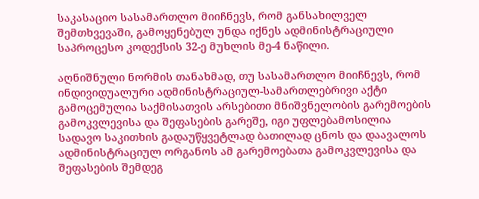საკასაციო სასამართლო მიიჩნევს, რომ განსახილველ შემთხვევაში, გამოყენებულ უნდა იქნეს ადმინისტრაციული საპროცესო კოდექსის 32-ე მუხლის მე-4 ნაწილი.

აღნიშნული ნორმის თანახმად, თუ სასამართლო მიიჩნევს, რომ ინდივიდუალური ადმინისტრაციულ-სამართლებრივი აქტი გამოცემულია საქმისათვის არსებითი მნიშვნელობის გარემოების გამოკვლევისა და შეფასების გარეშე, იგი უფლებამოსილია სადავო საკითხის გადაუწყვეტლად ბათილად ცნოს და დაავალოს ადმინისტრაციულ ორგანოს ამ გარემოებათა გამოკვლევისა და შეფასების შემდეგ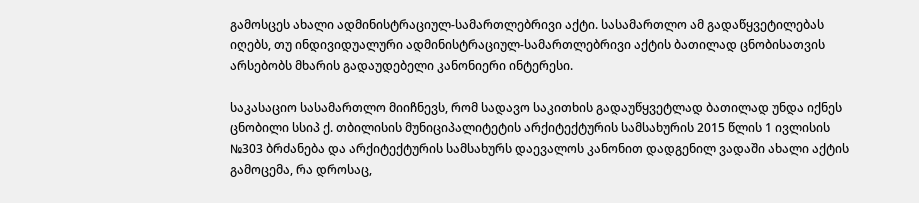გამოსცეს ახალი ადმინისტრაციულ-სამართლებრივი აქტი. სასამართლო ამ გადაწყვეტილებას იღებს, თუ ინდივიდუალური ადმინისტრაციულ-სამართლებრივი აქტის ბათილად ცნობისათვის არსებობს მხარის გადაუდებელი კანონიერი ინტერესი.

საკასაციო სასამართლო მიიჩნევს, რომ სადავო საკითხის გადაუწყვეტლად ბათილად უნდა იქნეს ცნობილი სსიპ ქ. თბილისის მუნიციპალიტეტის არქიტექტურის სამსახურის 2015 წლის 1 ივლისის №303 ბრძანება და არქიტექტურის სამსახურს დაევალოს კანონით დადგენილ ვადაში ახალი აქტის გამოცემა, რა დროსაც,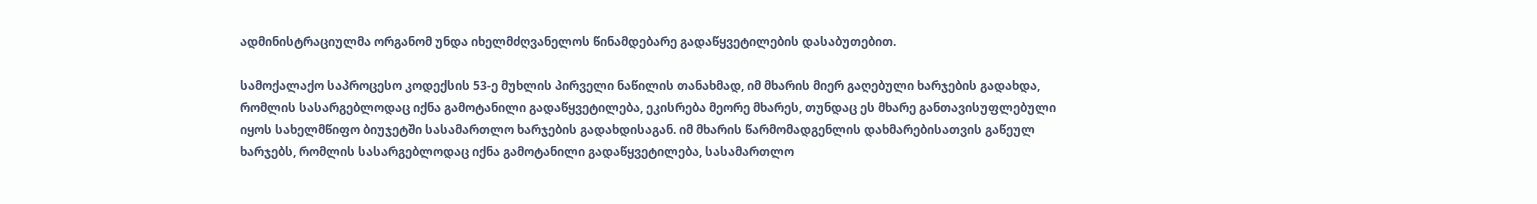ადმინისტრაციულმა ორგანომ უნდა იხელმძღვანელოს წინამდებარე გადაწყვეტილების დასაბუთებით.

სამოქალაქო საპროცესო კოდექსის 53-ე მუხლის პირველი ნაწილის თანახმად, იმ მხარის მიერ გაღებული ხარჯების გადახდა, რომლის სასარგებლოდაც იქნა გამოტანილი გადაწყვეტილება, ეკისრება მეორე მხარეს, თუნდაც ეს მხარე განთავისუფლებული იყოს სახელმწიფო ბიუჯეტში სასამართლო ხარჯების გადახდისაგან. იმ მხარის წარმომადგენლის დახმარებისათვის გაწეულ ხარჯებს, რომლის სასარგებლოდაც იქნა გამოტანილი გადაწყვეტილება, სასამართლო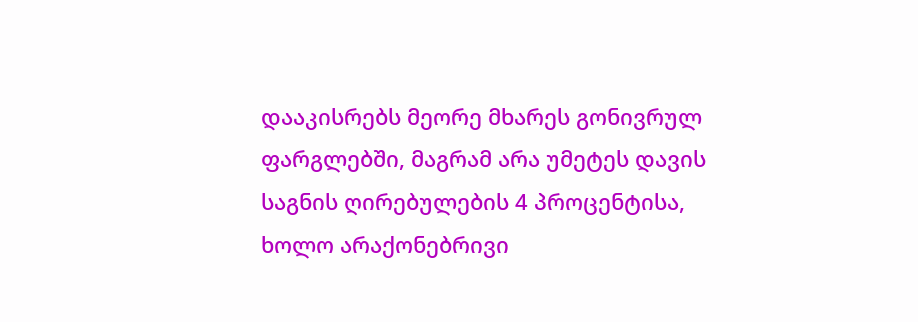დააკისრებს მეორე მხარეს გონივრულ ფარგლებში, მაგრამ არა უმეტეს დავის საგნის ღირებულების 4 პროცენტისა, ხოლო არაქონებრივი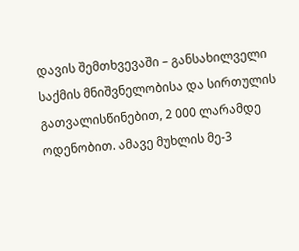დავის შემთხვევაში – განსახილველი საქმის მნიშვნელობისა და სირთულის გათვალისწინებით, 2 000 ლარამდე ოდენობით. ამავე მუხლის მე-3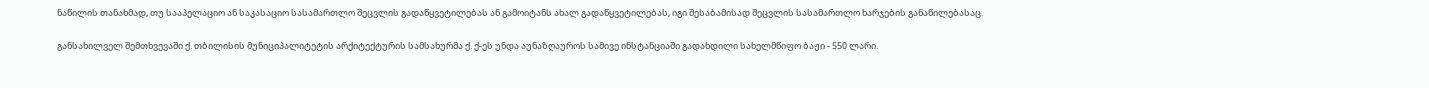ნაწილის თანახმად, თუ სააპელაციო ან საკასაციო სასამართლო შეცვლის გადაწყვეტილებას ან გამოიტანს ახალ გადაწყვეტილებას, იგი შესაბამისად შეცვლის სასამართლო ხარჯების განაწილებასაც.

განსახილველ შემთხვევაში ქ. თბილისის მუნიციპალიტეტის არქიტექტურის სამსახურმა ქ. ქ-ეს უნდა აუნაზღაუროს სამივე ინსტანციაში გადახდილი სახელმწიფო ბაჟი - 550 ლარი.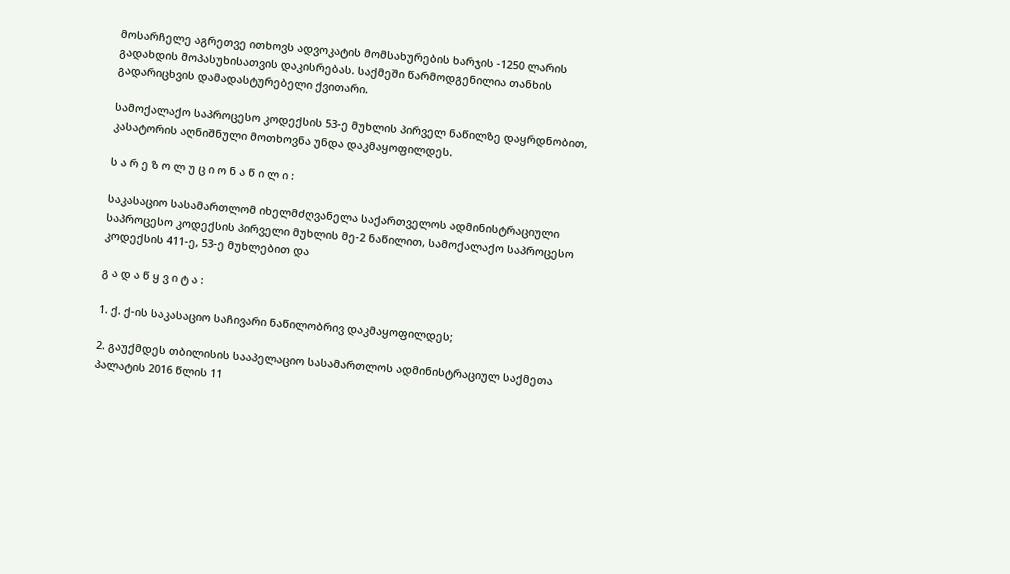მოსარჩელე აგრეთვე ითხოვს ადვოკატის მომსახურების ხარჯის -1250 ლარის გადახდის მოპასუხისათვის დაკისრებას. საქმეში წარმოდგენილია თანხის გადარიცხვის დამადასტურებელი ქვითარი.

სამოქალაქო საპროცესო კოდექსის 53-ე მუხლის პირველ ნაწილზე დაყრდნობით, კასატორის აღნიშნული მოთხოვნა უნდა დაკმაყოფილდეს.

ს ა რ ე ზ ო ლ უ ც ი ო ნ ა წ ი ლ ი :

საკასაციო სასამართლომ იხელმძღვანელა საქართველოს ადმინისტრაციული საპროცესო კოდექსის პირველი მუხლის მე-2 ნაწილით, სამოქალაქო საპროცესო კოდექსის 411-ე, 53-ე მუხლებით და

გ ა დ ა წ ყ ვ ი ტ ა :

1. ქ. ქ-ის საკასაციო საჩივარი ნაწილობრივ დაკმაყოფილდეს;

2. გაუქმდეს თბილისის სააპელაციო სასამართლოს ადმინისტრაციულ საქმეთა პალატის 2016 წლის 11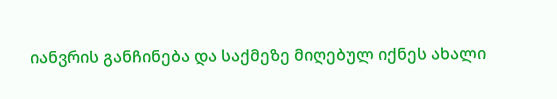იანვრის განჩინება და საქმეზე მიღებულ იქნეს ახალი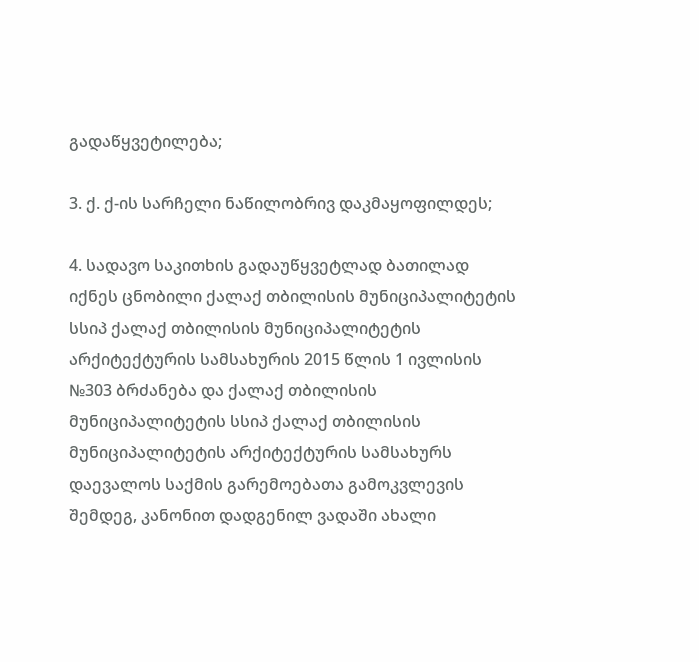გადაწყვეტილება;

3. ქ. ქ-ის სარჩელი ნაწილობრივ დაკმაყოფილდეს;

4. სადავო საკითხის გადაუწყვეტლად ბათილად იქნეს ცნობილი ქალაქ თბილისის მუნიციპალიტეტის სსიპ ქალაქ თბილისის მუნიციპალიტეტის არქიტექტურის სამსახურის 2015 წლის 1 ივლისის №303 ბრძანება და ქალაქ თბილისის მუნიციპალიტეტის სსიპ ქალაქ თბილისის მუნიციპალიტეტის არქიტექტურის სამსახურს დაევალოს საქმის გარემოებათა გამოკვლევის შემდეგ, კანონით დადგენილ ვადაში ახალი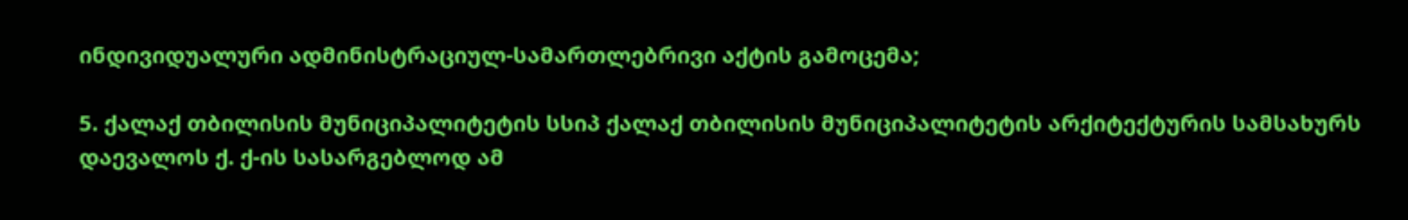ინდივიდუალური ადმინისტრაციულ-სამართლებრივი აქტის გამოცემა;

5. ქალაქ თბილისის მუნიციპალიტეტის სსიპ ქალაქ თბილისის მუნიციპალიტეტის არქიტექტურის სამსახურს დაევალოს ქ. ქ-ის სასარგებლოდ ამ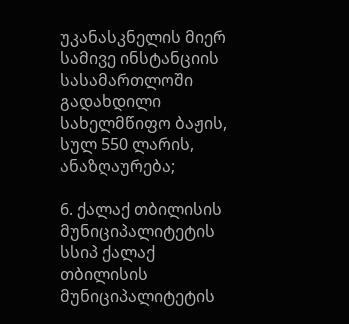უკანასკნელის მიერ სამივე ინსტანციის სასამართლოში გადახდილი სახელმწიფო ბაჟის, სულ 550 ლარის, ანაზღაურება;

6. ქალაქ თბილისის მუნიციპალიტეტის სსიპ ქალაქ თბილისის მუნიციპალიტეტის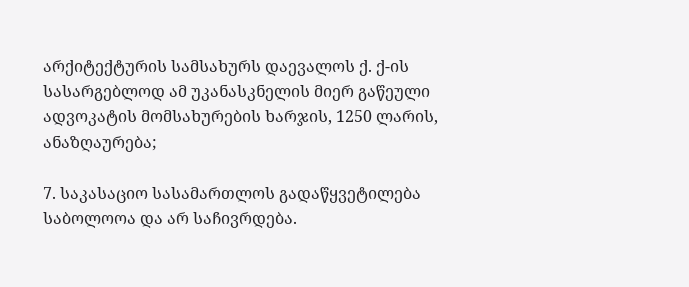არქიტექტურის სამსახურს დაევალოს ქ. ქ-ის სასარგებლოდ ამ უკანასკნელის მიერ გაწეული ადვოკატის მომსახურების ხარჯის, 1250 ლარის, ანაზღაურება;

7. საკასაციო სასამართლოს გადაწყვეტილება საბოლოოა და არ საჩივრდება.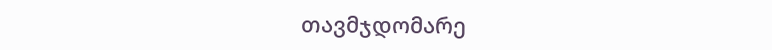თავმჯდომარე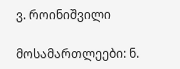ვ. როინიშვილი

მოსამართლეები: ნ.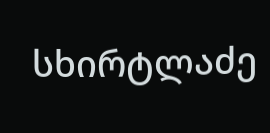სხირტლაძე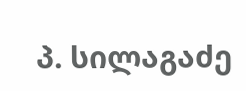პ. სილაგაძე